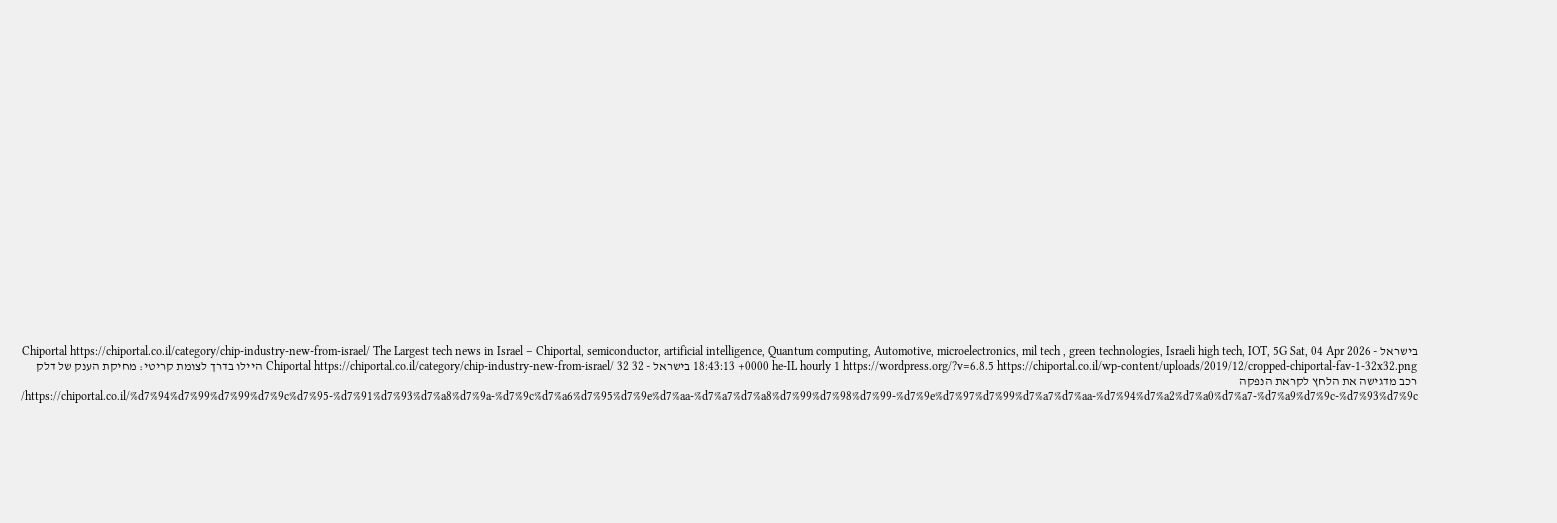בישראל - Chiportal https://chiportal.co.il/category/chip-industry-new-from-israel/ The Largest tech news in Israel – Chiportal, semiconductor, artificial intelligence, Quantum computing, Automotive, microelectronics, mil tech , green technologies, Israeli high tech, IOT, 5G Sat, 04 Apr 2026 18:43:13 +0000 he-IL hourly 1 https://wordpress.org/?v=6.8.5 https://chiportal.co.il/wp-content/uploads/2019/12/cropped-chiportal-fav-1-32x32.png בישראל - Chiportal https://chiportal.co.il/category/chip-industry-new-from-israel/ 32 32 היילו בדרך לצומת קריטי: מחיקת הענק של דלק רכב מדגישה את הלחץ לקראת הנפקה https://chiportal.co.il/%d7%94%d7%99%d7%99%d7%9c%d7%95-%d7%91%d7%93%d7%a8%d7%9a-%d7%9c%d7%a6%d7%95%d7%9e%d7%aa-%d7%a7%d7%a8%d7%99%d7%98%d7%99-%d7%9e%d7%97%d7%99%d7%a7%d7%aa-%d7%94%d7%a2%d7%a0%d7%a7-%d7%a9%d7%9c-%d7%93%d7%9c/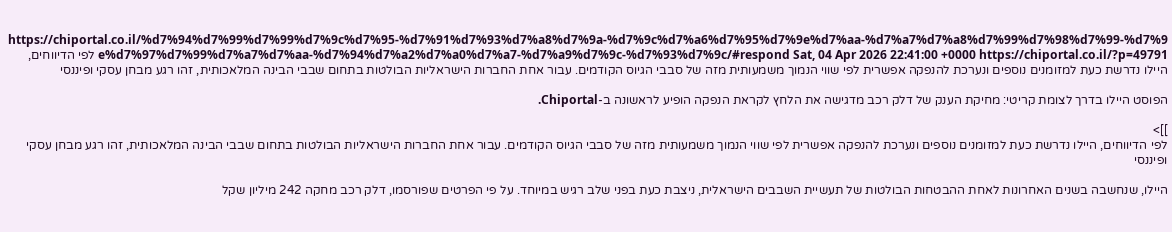https://chiportal.co.il/%d7%94%d7%99%d7%99%d7%9c%d7%95-%d7%91%d7%93%d7%a8%d7%9a-%d7%9c%d7%a6%d7%95%d7%9e%d7%aa-%d7%a7%d7%a8%d7%99%d7%98%d7%99-%d7%9e%d7%97%d7%99%d7%a7%d7%aa-%d7%94%d7%a2%d7%a0%d7%a7-%d7%a9%d7%9c-%d7%93%d7%9c/#respond Sat, 04 Apr 2026 22:41:00 +0000 https://chiportal.co.il/?p=49791 לפי הדיווחים, היילו נדרשת כעת למזומנים נוספים ונערכת להנפקה אפשרית לפי שווי הנמוך משמעותית מזה של סבבי הגיוס הקודמים. עבור אחת החברות הישראליות הבולטות בתחום שבבי הבינה המלאכותית, זהו רגע מבחן עסקי ופיננסי

הפוסט היילו בדרך לצומת קריטי: מחיקת הענק של דלק רכב מדגישה את הלחץ לקראת הנפקה הופיע לראשונה ב-Chiportal.

]]>
לפי הדיווחים, היילו נדרשת כעת למזומנים נוספים ונערכת להנפקה אפשרית לפי שווי הנמוך משמעותית מזה של סבבי הגיוס הקודמים. עבור אחת החברות הישראליות הבולטות בתחום שבבי הבינה המלאכותית, זהו רגע מבחן עסקי ופיננסי

היילו, שנחשבה בשנים האחרונות לאחת ההבטחות הבולטות של תעשיית השבבים הישראלית, ניצבת כעת בפני שלב רגיש במיוחד. על פי הפרטים שפורסמו, דלק רכב מחקה 242 מיליון שקל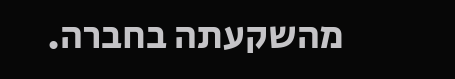מהשקעתה בחברה.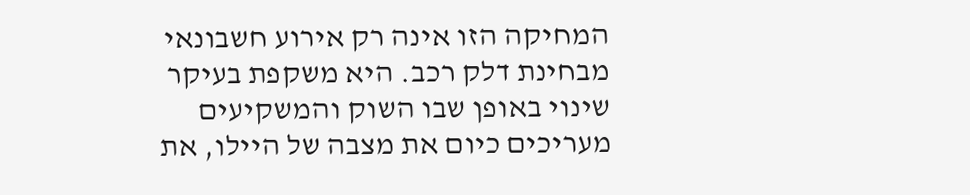המחיקה הזו אינה רק אירוע חשבונאי מבחינת דלק רכב. היא משקפת בעיקר שינוי באופן שבו השוק והמשקיעים מעריכים כיום את מצבה של היילו, את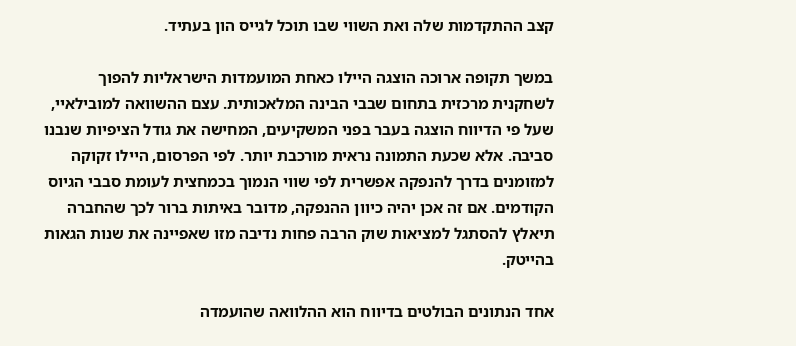קצב ההתקדמות שלה ואת השווי שבו תוכל לגייס הון בעתיד.

במשך תקופה ארוכה הוצגה היילו כאחת המועמדות הישראליות להפוך לשחקנית מרכזית בתחום שבבי הבינה המלאכותית. עצם ההשוואה למובילאיי, שעל פי הדיווח הוצגה בעבר בפני המשקיעים, המחישה את גודל הציפיות שנבנו סביבה. אלא שכעת התמונה נראית מורכבת יותר. לפי הפרסום, היילו זקוקה למזומנים בדרך להנפקה אפשרית לפי שווי הנמוך בכמחצית לעומת סבבי הגיוס הקודמים. אם זה אכן יהיה כיוון ההנפקה, מדובר באיתות ברור לכך שהחברה תיאלץ להסתגל למציאות שוק הרבה פחות נדיבה מזו שאפיינה את שנות הגאות בהייטק.

אחד הנתונים הבולטים בדיווח הוא ההלוואה שהועמדה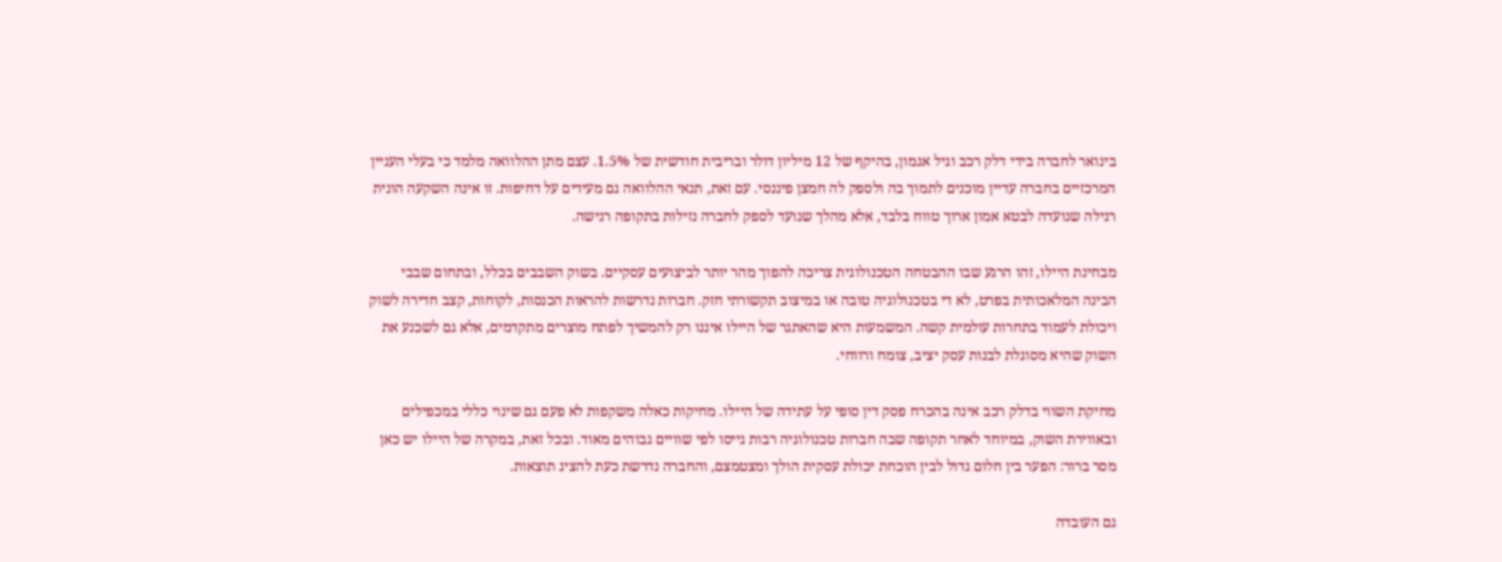בינואר לחברה בידי דלק רכב וגיל אגמון, בהיקף של 12 מיליון דולר ובריבית חודשית של 1.5%. עצם מתן ההלוואה מלמד כי בעלי העניין המרכזיים בחברה עדיין מוכנים לתמוך בה ולספק לה חמצן פיננסי. עם זאת, תנאי ההלוואה גם מעידים על דחיפות. זו אינה השקעה הונית רגילה שנועדה לבטא אמון ארוך טווח בלבד, אלא מהלך שנועד לספק לחברה נזילות בתקופה רגישה.

מבחינת היילו, זהו הרגע שבו ההבטחה הטכנולוגית צריכה להפוך מהר יותר לביצועים עסקיים. בשוק השבבים בכלל, ובתחום שבבי הבינה המלאכותית בפרט, לא די בטכנולוגיה טובה או במיצוב תקשורתי חזק. חברות נדרשות להראות הכנסות, לקוחות, קצב חדירה לשוק ויכולת לעמוד בתחרות עולמית קשה. המשמעות היא שהאתגר של היילו איננו רק להמשיך לפתח מוצרים מתקדמים, אלא גם לשכנע את השוק שהיא מסוגלת לבנות עסק יציב, צומח ורווחי.

מחיקת השווי בדלק רכב אינה בהכרח פסק דין סופי על עתידה של היילו. מחיקות כאלה משקפות לא פעם גם שינוי כללי במכפילים ובאווירת השוק, במיוחד לאחר תקופה שבה חברות טכנולוגיה רבות גייסו לפי שוויים גבוהים מאוד. ובכל זאת, במקרה של היילו יש כאן מסר ברור: הפער בין חלום גדול לבין הוכחת יכולת עסקית הולך ומצטמצם, והחברה נדרשת כעת להציג תוצאות.

גם העובדה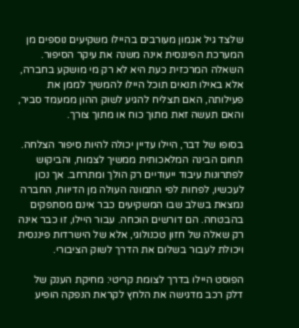שלצד גיל אגמון מעורבים בהיילו משקיעים נוספים מן המערכת הפיננסית אינה משנה את עיקר הסיפור. השאלה המרכזית כעת היא לא רק מי מושקע בחברה, אלא באילו תנאים תוכל היילו להמשיך לממן את פעילותה, האם תצליח להגיע לשוק ההון ממעמד סביר, והאם תעשה זאת מתוך כוח או מתוך צורך.

בסופו של דבר, היילו עדיין יכולה להיות סיפור הצלחה. תחום הבינה המלאכותית ממשיך לצמוח, והביקוש לפתרונות עיבוד ייעודיים רק הולך ומתרחב. אך נכון לעכשיו, לפחות לפי התמונה העולה מן הדיווח, החברה נמצאת בשלב שבו המשקיעים כבר אינם מסתפקים בהבטחה. הם דורשים הוכחה. עבור היילו, זו כבר אינה רק שאלה של חזון טכנולוגי, אלא של הישרדות פיננסית ויכולת לעבור בשלום את הדרך לשוק הציבורי.

הפוסט היילו בדרך לצומת קריטי: מחיקת הענק של דלק רכב מדגישה את הלחץ לקראת הנפקה הופיע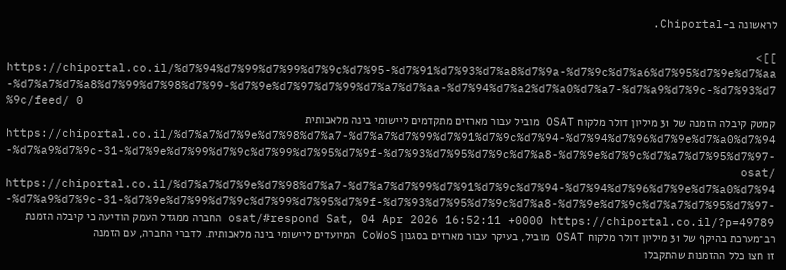לראשונה ב-Chiportal.

]]>
https://chiportal.co.il/%d7%94%d7%99%d7%99%d7%9c%d7%95-%d7%91%d7%93%d7%a8%d7%9a-%d7%9c%d7%a6%d7%95%d7%9e%d7%aa-%d7%a7%d7%a8%d7%99%d7%98%d7%99-%d7%9e%d7%97%d7%99%d7%a7%d7%aa-%d7%94%d7%a2%d7%a0%d7%a7-%d7%a9%d7%9c-%d7%93%d7%9c/feed/ 0
קמטק קיבלה הזמנה של 31 מיליון דולר מלקוח OSAT מוביל עבור מארזים מתקדמים ליישומי בינה מלאכותית https://chiportal.co.il/%d7%a7%d7%9e%d7%98%d7%a7-%d7%a7%d7%99%d7%91%d7%9c%d7%94-%d7%94%d7%96%d7%9e%d7%a0%d7%94-%d7%a9%d7%9c-31-%d7%9e%d7%99%d7%9c%d7%99%d7%95%d7%9f-%d7%93%d7%95%d7%9c%d7%a8-%d7%9e%d7%9c%d7%a7%d7%95%d7%97-osat/ https://chiportal.co.il/%d7%a7%d7%9e%d7%98%d7%a7-%d7%a7%d7%99%d7%91%d7%9c%d7%94-%d7%94%d7%96%d7%9e%d7%a0%d7%94-%d7%a9%d7%9c-31-%d7%9e%d7%99%d7%9c%d7%99%d7%95%d7%9f-%d7%93%d7%95%d7%9c%d7%a8-%d7%9e%d7%9c%d7%a7%d7%95%d7%97-osat/#respond Sat, 04 Apr 2026 16:52:11 +0000 https://chiportal.co.il/?p=49789 החברה ממגדל העמק הודיעה כי קיבלה הזמנת רב־מערכת בהיקף של 31 מיליון דולר מלקוח OSAT מוביל, בעיקר עבור מארזים בסגנון CoWoS המיועדים ליישומי בינה מלאכותית. לדברי החברה, עם הזמנה זו חצו כלל ההזמנות שהתקבלו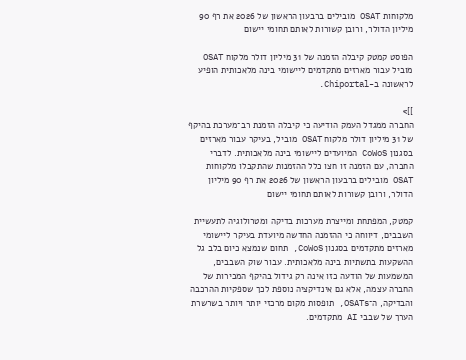מלקוחות OSAT מובילים ברבעון הראשון של 2026 את רף 90 מיליון הדולר, ורובן קשורות לאותם תחומי יישום

הפוסט קמטק קיבלה הזמנה של 31 מיליון דולר מלקוח OSAT מוביל עבור מארזים מתקדמים ליישומי בינה מלאכותית הופיע לראשונה ב-Chiportal.

]]>
החברה ממגדל העמק הודיעה כי קיבלה הזמנת רב־מערכת בהיקף של 31 מיליון דולר מלקוח OSAT מוביל, בעיקר עבור מארזים בסגנון CoWoS המיועדים ליישומי בינה מלאכותית. לדברי החברה, עם הזמנה זו חצו כלל ההזמנות שהתקבלו מלקוחות OSAT מובילים ברבעון הראשון של 2026 את רף 90 מיליון הדולר, ורובן קשורות לאותם תחומי יישום

קמטק, המפתחת ומייצרת מערכות בדיקה ומטרולוגיה לתעשיית השבבים, דיווחה כי ההזמנה החדשה מיועדת בעיקר ליישומי מארזים מתקדמים בסגנון CoWoS, תחום שנמצא כיום בלב גל ההשקעות בתשתיות בינה מלאכותית. עבור שוק השבבים, המשמעות של הודעה כזו אינה רק גידול בהיקף המכירות של החברה עצמה, אלא גם אינדיקציה נוספת לכך שספקיות ההרכבה והבדיקה, ה־OSATs, תופסות מקום מרכזי יותר ויותר בשרשרת הערך של שבבי AI מתקדמים.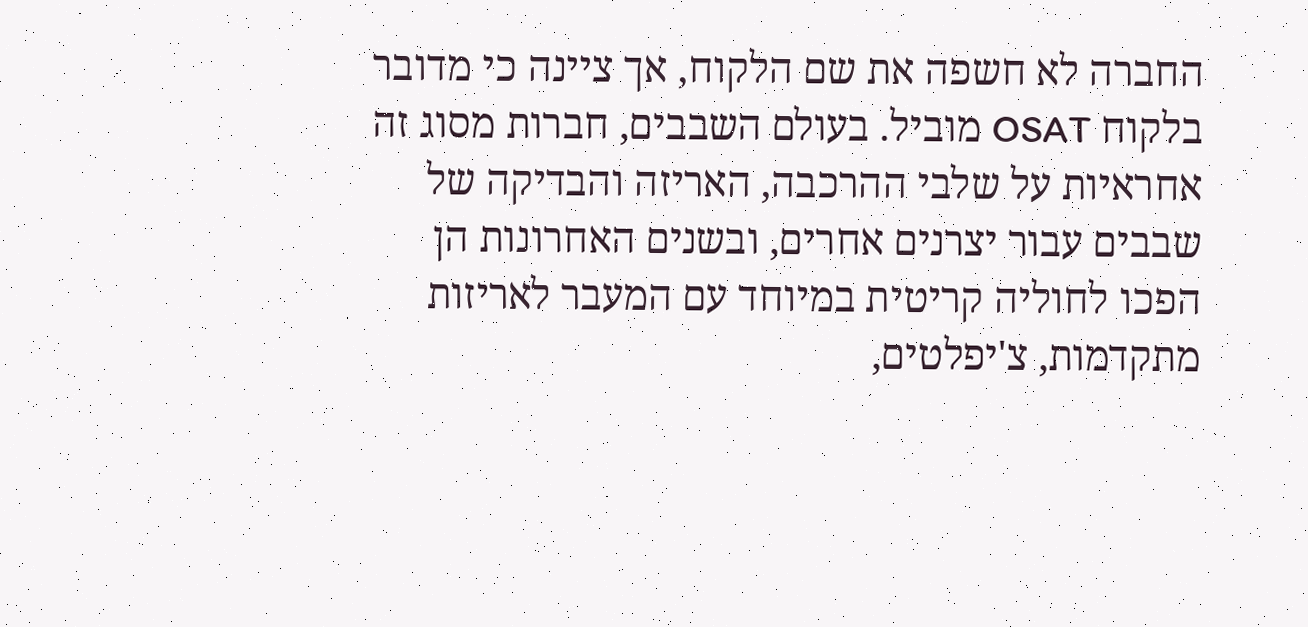החברה לא חשפה את שם הלקוח, אך ציינה כי מדובר בלקוח OSAT מוביל. בעולם השבבים, חברות מסוג זה אחראיות על שלבי ההרכבה, האריזה והבדיקה של שבבים עבור יצרנים אחרים, ובשנים האחרונות הן הפכו לחוליה קריטית במיוחד עם המעבר לאריזות מתקדמות, צ'יפלטים,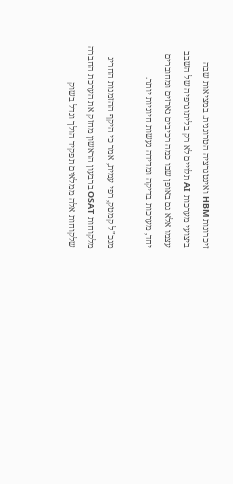זיכרונות HBM ואינטגרציה הטרוגנית. במציאות שבה ביצועי מערכות AI תלויים לא רק בליתוגרפיה של השבב עצמו אלא גם באופן שבו כמה רכיבים נארזים ומחוברים יחד, מערכות בדיקה ומדידה נעשות חיוניות יותר.

מנכ"ל קמטק, רפי עמית, אמר כי היקף ההזמנות החריג מלקוחות OSAT ברבעון הראשון מחזק את הערכת החברה שלקוחות אלה ממלאים תפקיד הולך וגדל בשוק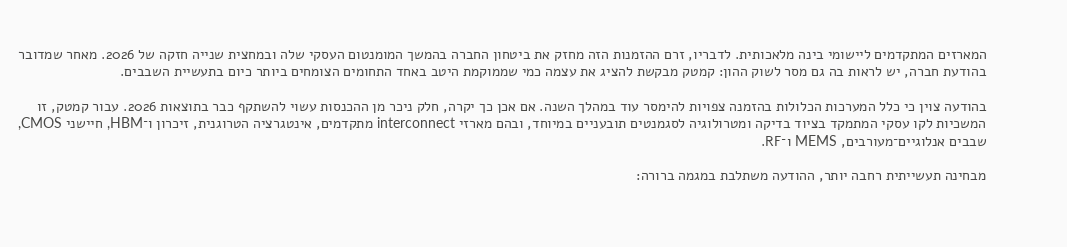המארזים המתקדמים ליישומי בינה מלאכותית. לדבריו, זרם ההזמנות הזה מחזק את ביטחון החברה בהמשך המומנטום העסקי שלה ובמחצית שנייה חזקה של 2026. מאחר שמדובר בהודעת חברה, יש לראות בה גם מסר לשוק ההון: קמטק מבקשת להציג את עצמה כמי שממוקמת היטב באחד התחומים הצומחים ביותר כיום בתעשיית השבבים.

בהודעה צוין כי כלל המערכות הכלולות בהזמנה צפויות להימסר עוד במהלך השנה. אם אכן כך יקרה, חלק ניכר מן ההכנסות עשוי להשתקף כבר בתוצאות 2026. עבור קמטק, זו המשכיות לקו עסקי המתמקד בציוד בדיקה ומטרולוגיה לסגמנטים תובעניים במיוחד, ובהם מארזי interconnect מתקדמים, אינטגרציה הטרוגנית, זיכרון ו־HBM, חיישני CMOS, שבבים אנלוגיים־מעורבים, MEMS ו־RF.

מבחינה תעשייתית רחבה יותר, ההודעה משתלבת במגמה ברורה: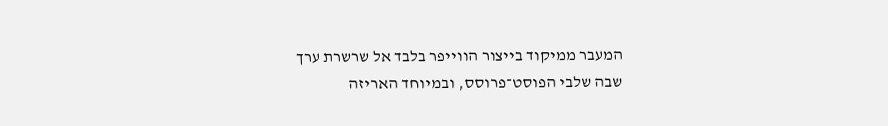המעבר ממיקוד בייצור הווייפר בלבד אל שרשרת ערך שבה שלבי הפוסט־פרוסס, ובמיוחד האריזה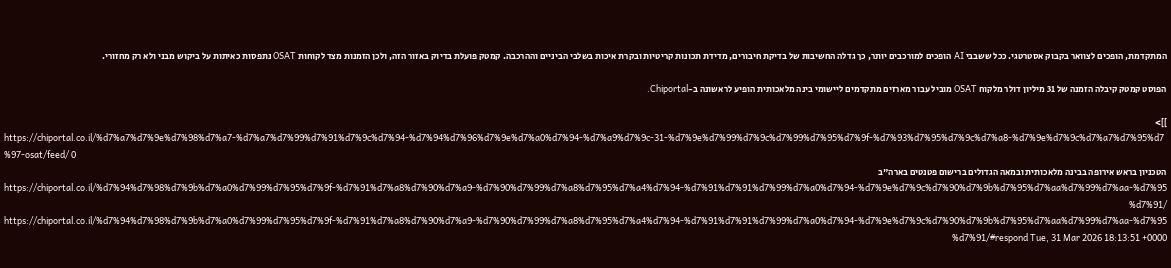המתקדמת, הופכים לצוואר בקבוק אסטרטגי. ככל ששבבי AI הופכים למורכבים יותר, כך גדלה החשיבות של בדיקת חיבורים, מדידת תכונות קריטיות ובקרת איכות בשלבי הביניים וההרכבה. קמטק פועלת בדיוק באזור הזה, ולכן הזמנות מצד לקוחות OSAT נתפסות כאיתות על ביקוש מבני ולא רק מחזורי.

הפוסט קמטק קיבלה הזמנה של 31 מיליון דולר מלקוח OSAT מוביל עבור מארזים מתקדמים ליישומי בינה מלאכותית הופיע לראשונה ב-Chiportal.

]]>
https://chiportal.co.il/%d7%a7%d7%9e%d7%98%d7%a7-%d7%a7%d7%99%d7%91%d7%9c%d7%94-%d7%94%d7%96%d7%9e%d7%a0%d7%94-%d7%a9%d7%9c-31-%d7%9e%d7%99%d7%9c%d7%99%d7%95%d7%9f-%d7%93%d7%95%d7%9c%d7%a8-%d7%9e%d7%9c%d7%a7%d7%95%d7%97-osat/feed/ 0
הטכניון בראש אירופה בבינה מלאכותית ובמאה הגדולים ברישום פטנטים בארה"ב https://chiportal.co.il/%d7%94%d7%98%d7%9b%d7%a0%d7%99%d7%95%d7%9f-%d7%91%d7%a8%d7%90%d7%a9-%d7%90%d7%99%d7%a8%d7%95%d7%a4%d7%94-%d7%91%d7%91%d7%99%d7%a0%d7%94-%d7%9e%d7%9c%d7%90%d7%9b%d7%95%d7%aa%d7%99%d7%aa-%d7%95%d7%91/ https://chiportal.co.il/%d7%94%d7%98%d7%9b%d7%a0%d7%99%d7%95%d7%9f-%d7%91%d7%a8%d7%90%d7%a9-%d7%90%d7%99%d7%a8%d7%95%d7%a4%d7%94-%d7%91%d7%91%d7%99%d7%a0%d7%94-%d7%9e%d7%9c%d7%90%d7%9b%d7%95%d7%aa%d7%99%d7%aa-%d7%95%d7%91/#respond Tue, 31 Mar 2026 18:13:51 +0000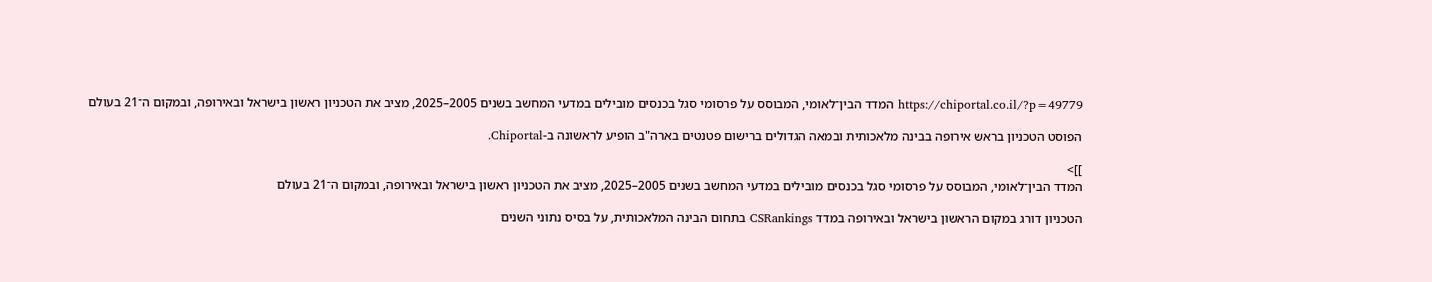https://chiportal.co.il/?p=49779 המדד הבין־לאומי, המבוסס על פרסומי סגל בכנסים מובילים במדעי המחשב בשנים 2005–2025, מציב את הטכניון ראשון בישראל ובאירופה, ובמקום ה־21 בעולם

הפוסט הטכניון בראש אירופה בבינה מלאכותית ובמאה הגדולים ברישום פטנטים בארה"ב הופיע לראשונה ב-Chiportal.

]]>
המדד הבין־לאומי, המבוסס על פרסומי סגל בכנסים מובילים במדעי המחשב בשנים 2005–2025, מציב את הטכניון ראשון בישראל ובאירופה, ובמקום ה־21 בעולם

הטכניון דורג במקום הראשון בישראל ובאירופה במדד CSRankings בתחום הבינה המלאכותית, על בסיס נתוני השנים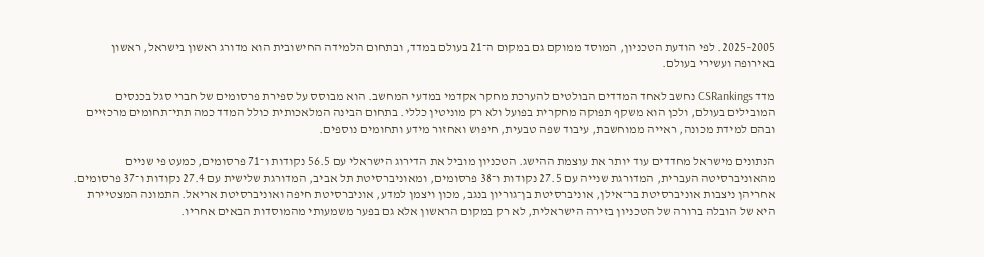2005–2025. לפי הודעת הטכניון, המוסד ממוקם גם במקום ה־21 בעולם במדד, ובתחום הלמידה החישובית הוא מדורג ראשון בישראל, ראשון באירופה ועשירי בעולם.

מדד CSRankings נחשב לאחד המדדים הבולטים להערכת מחקר אקדמי במדעי המחשב. הוא מבוסס על ספירת פרסומים של חברי סגל בכנסים המובילים בעולם, ולכן הוא משקף תפוקה מחקרית בפועל ולא רק מוניטין כללי. בתחום הבינה המלאכותית כולל המדד כמה תתי־תחומים מרכזיים ובהם למידת מכונה, ראייה ממוחשבת, עיבוד שפה טבעית, חיפוש ואחזור מידע ותחומים נוספים.

הנתונים מישראל מחדדים עוד יותר את עוצמת ההישג. הטכניון מוביל את הדירוג הישראלי עם 56.5 נקודות ו־71 פרסומים, כמעט פי שניים מהאוניברסיטה העברית, המדורגת שנייה עם 27.5 נקודות ו־38 פרסומים, ומאוניברסיטת תל אביב, המדורגת שלישית עם 27.4 נקודות ו־37 פרסומים. אחריהן ניצבות אוניברסיטת בר־אילן, אוניברסיטת בן־גוריון בנגב, מכון ויצמן למדע, אוניברסיטת חיפה ואוניברסיטת אריאל. התמונה המצטיירת היא של הובלה ברורה של הטכניון בזירה הישראלית, לא רק במקום הראשון אלא גם בפער משמעותי מהמוסדות הבאים אחריו.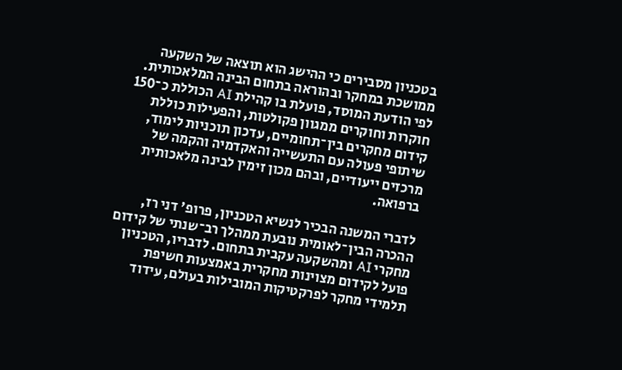בטכניון מסבירים כי ההישג הוא תוצאה של השקעה ממושכת במחקר ובהוראה בתחום הבינה המלאכותית. לפי הודעת המוסד, פועלת בו קהילת AI הכוללת כ־150 חוקרות וחוקרים ממגוון פקולטות, והפעילות כוללת קידום מחקרים בין־תחומיים, עדכון תוכניות לימוד, שיתופי פעולה עם התעשייה והאקדמיה והקמה של מרכזים ייעודיים, ובהם מכון זימין לבינה מלאכותית ברפואה.

לדברי המשנה הבכיר לנשיא הטכניון, פרופ' דני רז, ההכרה הבין־לאומית נובעת ממהלך רב־שנתי של קידום מחקרי AI ומהשקעה עקבית בתחום. לדבריו, הטכניון פועל לקידום מצוינות מחקרית באמצעות חשיפת תלמידי מחקר לפרקטיקות המובילות בעולם, עידוד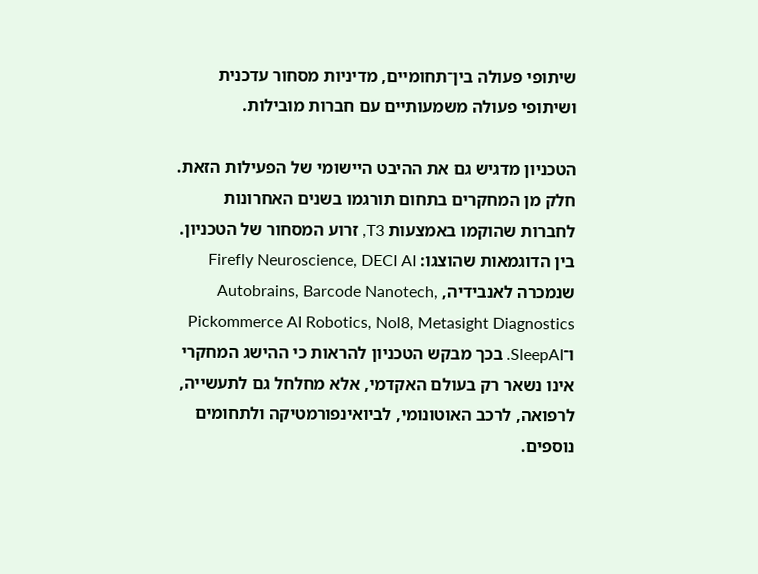שיתופי פעולה בין־תחומיים, מדיניות מסחור עדכנית ושיתופי פעולה משמעותיים עם חברות מובילות.

הטכניון מדגיש גם את ההיבט היישומי של הפעילות הזאת. חלק מן המחקרים בתחום תורגמו בשנים האחרונות לחברות שהוקמו באמצעות T3, זרוע המסחור של הטכניון. בין הדוגמאות שהוצגו: Firefly Neuroscience, DECI AI שנמכרה לאנבידיה, Autobrains, Barcode Nanotech, Pickommerce AI Robotics, Nol8, Metasight Diagnostics ו־SleepAI. בכך מבקש הטכניון להראות כי ההישג המחקרי אינו נשאר רק בעולם האקדמי, אלא מחלחל גם לתעשייה, לרפואה, לרכב האוטונומי, לביואינפורמטיקה ולתחומים נוספים.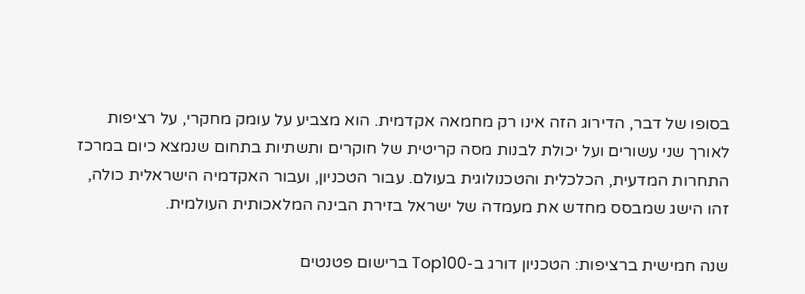בסופו של דבר, הדירוג הזה אינו רק מחמאה אקדמית. הוא מצביע על עומק מחקרי, על רציפות לאורך שני עשורים ועל יכולת לבנות מסה קריטית של חוקרים ותשתיות בתחום שנמצא כיום במרכז התחרות המדעית, הכלכלית והטכנולוגית בעולם. עבור הטכניון, ועבור האקדמיה הישראלית כולה, זהו הישג שמבסס מחדש את מעמדה של ישראל בזירת הבינה המלאכותית העולמית.

שנה חמישית ברציפות: הטכניון דורג ב-Top100 ברישום פטנטים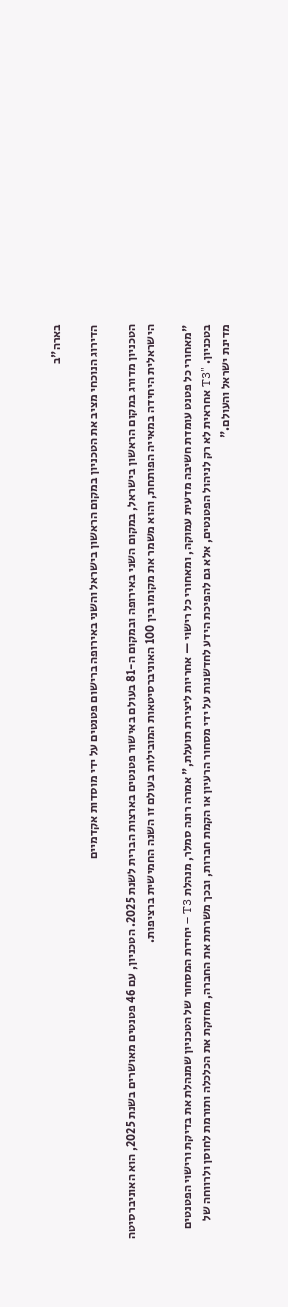בארה"ב

הדירוג הנוכחי מציב את הטכניון במקום הראשון בישראל והשני באירופה ברישום פטנטים על ידי מוסדות אקדמיים

הטכניון מדורג במקום הראשון בישראל, במקום השני באירופה ובמקום ה-81 בעולם באישור פטנטים בארצות הברית לשנת 2025. הטכניון, עם 46 פטנטים מאושרים בשנת 2025, הוא האוניברסיטה הישראלית היחידה במאייה הפותחת, והוא משמר את מקומו בין 100 האוניברסיטאות המובילות בעולם זו השנה החמישית ברציפות.

"מאחורי כל פטנט עומדת חשיבה מדעית עמוקה, ומאחורי כל רישוי — אחריות ליצירת תועלת," אמרה רונה סמלר, מנהלת T3 – יחידת המסחור של הטכניון שמנהלת את בדיקת ורישוי הפטנטים בטכניון. "T3 אחראית לא רק לניהול הפטנטים, אלא גם להפיכת הידע לחדשנות על ידי מסחור הרעיון או הקמת חברות, ובכך משרתת את החברה, מחזקת את הכלכלה ותורמת לחוסן ולרווחה של מדינת ישראל והעולם."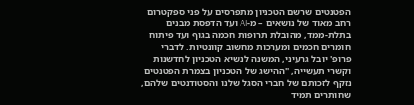הפטנטים שרשם הטכניון מתפרסים על פני ספקטרום רחב מאוד של נושאים – מ-AI ועד הדפסת מבנים בתלת-ממד, מהובלת תרופות חכמה בגוף ועד פיתוח חומרים חכמים ומערכות מחשוב קוונטיות. לדברי פרופ' יובל גרעיני, המשנה לנשיא הטכניון לחדשנות וקשרי תעשייה, "ההישג של הטכניון בצמרת הפטנטים נזקף לזכותם של חברי הסגל שלנו והסטודנטים שלהם, שחותרים תמיד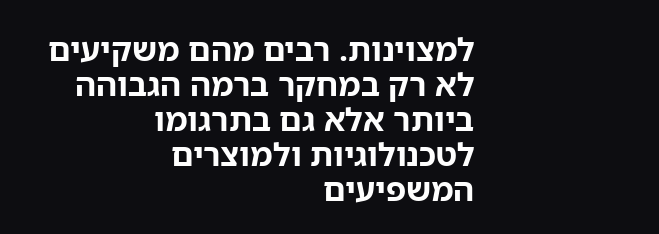למצוינות. רבים מהם משקיעים לא רק במחקר ברמה הגבוהה ביותר אלא גם בתרגומו לטכנולוגיות ולמוצרים המשפיעים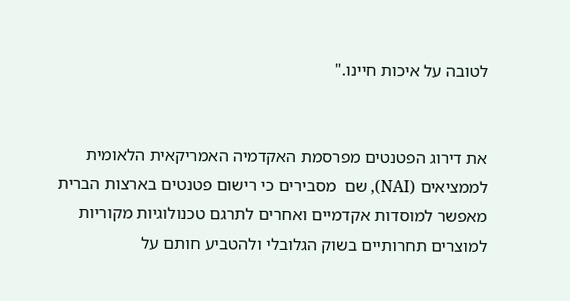לטובה על איכות חיינו."


את דירוג הפטנטים מפרסמת האקדמיה האמריקאית הלאומית לממציאים (NAI), שם  מסבירים כי רישום פטנטים בארצות הברית מאפשר למוסדות אקדמיים ואחרים לתרגם טכנולוגיות מקוריות למוצרים תחרותיים בשוק הגלובלי ולהטביע חותם על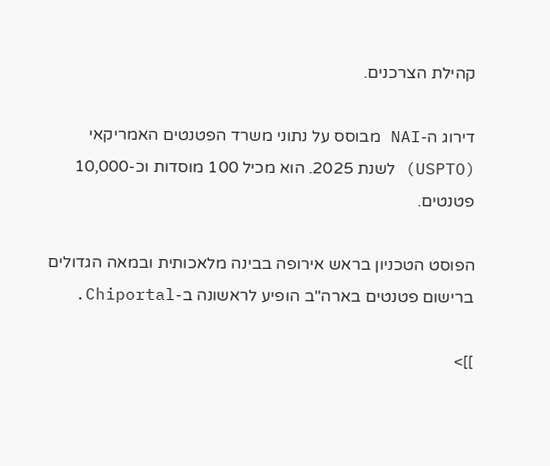קהילת הצרכנים.

דירוג ה-NAI מבוסס על נתוני משרד הפטנטים האמריקאי (USPTO) לשנת 2025. הוא מכיל 100 מוסדות וכ-10,000 פטנטים.

הפוסט הטכניון בראש אירופה בבינה מלאכותית ובמאה הגדולים ברישום פטנטים בארה"ב הופיע לראשונה ב-Chiportal.

]]>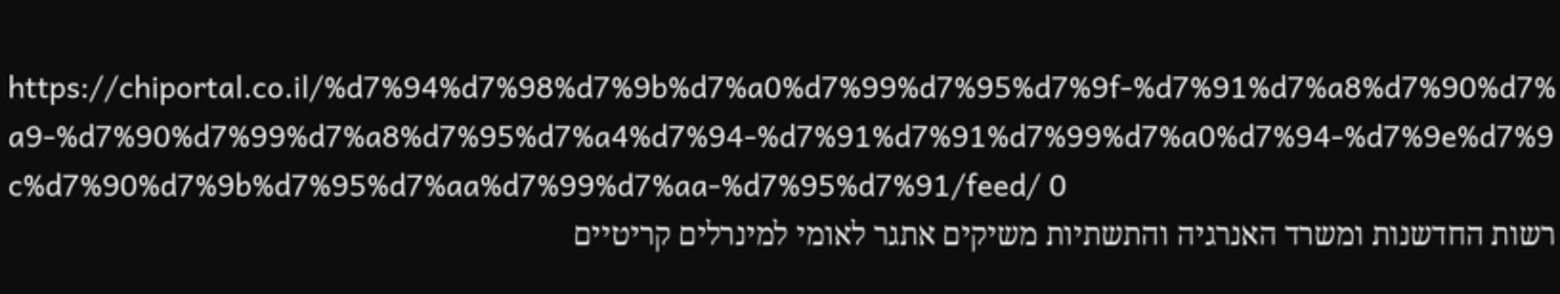https://chiportal.co.il/%d7%94%d7%98%d7%9b%d7%a0%d7%99%d7%95%d7%9f-%d7%91%d7%a8%d7%90%d7%a9-%d7%90%d7%99%d7%a8%d7%95%d7%a4%d7%94-%d7%91%d7%91%d7%99%d7%a0%d7%94-%d7%9e%d7%9c%d7%90%d7%9b%d7%95%d7%aa%d7%99%d7%aa-%d7%95%d7%91/feed/ 0
רשות החדשנות ומשרד האנרגיה והתשתיות משיקים אתגר לאומי למינרלים קריטיים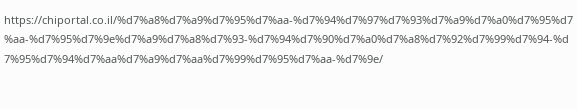https://chiportal.co.il/%d7%a8%d7%a9%d7%95%d7%aa-%d7%94%d7%97%d7%93%d7%a9%d7%a0%d7%95%d7%aa-%d7%95%d7%9e%d7%a9%d7%a8%d7%93-%d7%94%d7%90%d7%a0%d7%a8%d7%92%d7%99%d7%94-%d7%95%d7%94%d7%aa%d7%a9%d7%aa%d7%99%d7%95%d7%aa-%d7%9e/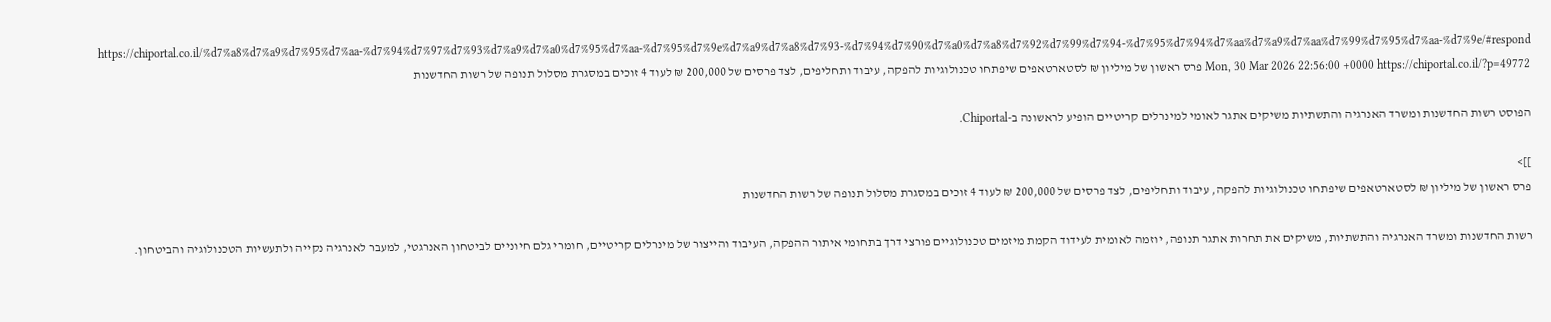https://chiportal.co.il/%d7%a8%d7%a9%d7%95%d7%aa-%d7%94%d7%97%d7%93%d7%a9%d7%a0%d7%95%d7%aa-%d7%95%d7%9e%d7%a9%d7%a8%d7%93-%d7%94%d7%90%d7%a0%d7%a8%d7%92%d7%99%d7%94-%d7%95%d7%94%d7%aa%d7%a9%d7%aa%d7%99%d7%95%d7%aa-%d7%9e/#respond Mon, 30 Mar 2026 22:56:00 +0000 https://chiportal.co.il/?p=49772 פרס ראשון של מיליון ₪ לסטארטאפים שיפתחו טכנולוגיות להפקה, עיבוד ותחליפים, לצד פרסים של 200,000 ₪ לעוד 4 זוכים במסגרת מסלול תנופה של רשות החדשנות

הפוסט רשות החדשנות ומשרד האנרגיה והתשתיות משיקים אתגר לאומי למינרלים קריטיים הופיע לראשונה ב-Chiportal.

]]>
פרס ראשון של מיליון ₪ לסטארטאפים שיפתחו טכנולוגיות להפקה, עיבוד ותחליפים, לצד פרסים של 200,000 ₪ לעוד 4 זוכים במסגרת מסלול תנופה של רשות החדשנות

רשות החדשנות ומשרד האנרגיה והתשתיות, משיקים את תחרות אתגר תנופה, יוזמה לאומית לעידוד הקמת מיזמים טכנולוגיים פורצי דרך בתחומי איתור ההפקה, העיבוד והייצור של מינרלים קריטיים, חומרי גלם חיוניים לביטחון האנרגטי, למעבר לאנרגיה נקייה ולתעשיות הטכנולוגיה והביטחון.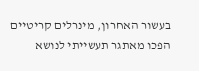בעשור האחרון, מינרלים קריטיים הפכו מאתגר תעשייתי לנושא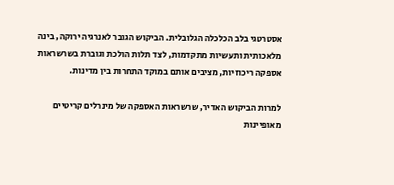אסטרטגי בלב הכלכלה הגלובלית. הביקוש הגובר לאנרגיה ירוקה, בינה מלאכותית ותעשיות מתקדמות, לצד תלות הולכת וגוברת בשרשראות אספקה ריכוזיות, מציבים אותם במוקד התחרות בין מדינות.

למרות הביקוש האדיר, שרשראות האספקה של מינרלים קריטיים מאופיינות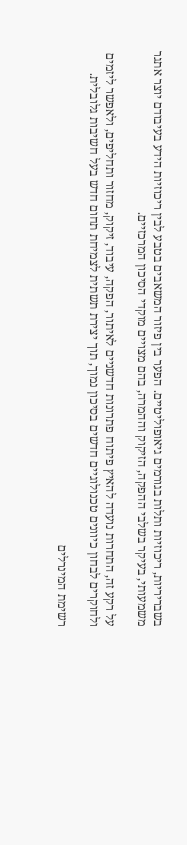בשבריריות, ריכוזיות ותלות בגורמים גיאופוליטיים. הפער בין פיזור המשאבים בטבע לבין ריכוזיות הידע בעיבודם יוצר אתגר משמעותי, בעיקר בשלבי ההפקה, הזיקוק וההמרה, בהם מצויים מוקדי הסיכון המרכזיים.

על רקע זה, התחרות נועדה להאיץ פיתוח פתרונות חדשניים לאיתור, הפקה, עיבוד, זיקוק, מחזור ותחליפים, ולאפשר ליזמים ולחוקרים לבחון כיוונים טכנולוגיים חדשים בסיכון נמוך, תוך יצירת תשתית לצמיחת תחום חדש בעל חשיבות גלובלית.

רשימת המינרלים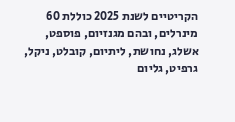הקריטיים לשנת 2025 כוללת 60 מינרלים, ובהם מגנזיום, פוספט, אשלג, נחושת, ליתיום, קובלט, ניקל, גרפיט, גליום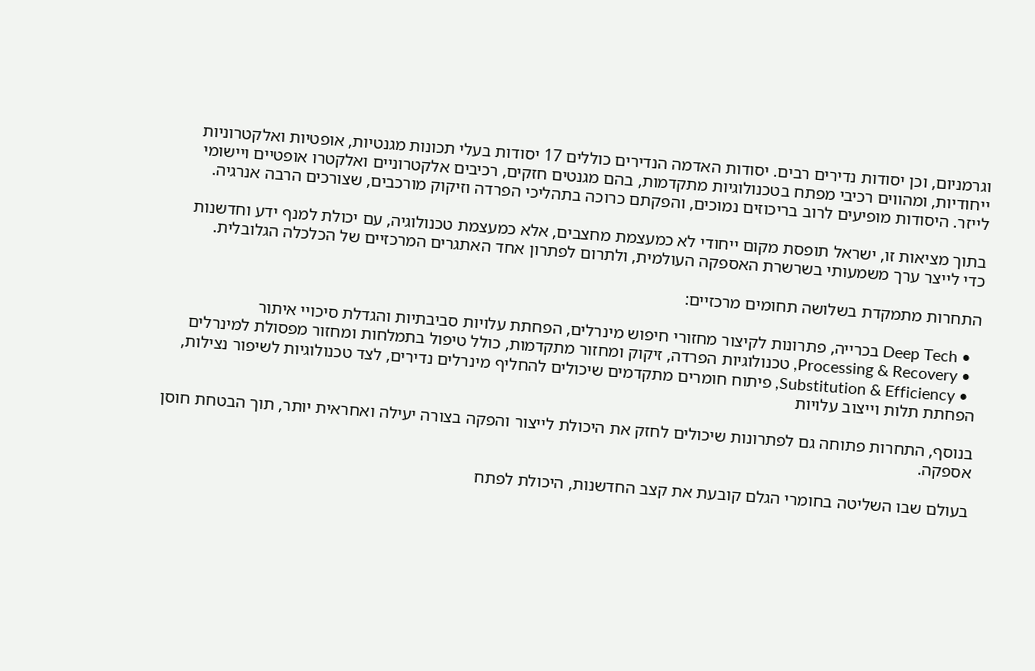וגרמניום, וכן יסודות נדירים רבים. יסודות האדמה הנדירים כוללים 17 יסודות בעלי תכונות מגנטיות, אופטיות ואלקטרוניות ייחודיות, ומהווים רכיבי מפתח בטכנולוגיות מתקדמות, בהם מגנטים חזקים, רכיבים אלקטרוניים ואלקטרו אופטיים ויישומי לייזר. היסודות מופיעים לרוב בריכוזים נמוכים, והפקתם כרוכה בתהליכי הפרדה וזיקוק מורכבים, שצורכים הרבה אנרגיה.

בתוך מציאות זו, ישראל תופסת מקום ייחודי לא כמעצמת מחצבים, אלא כמעצמת טכנולוגיה, עם יכולת למנף ידע וחדשנות כדי לייצר ערך משמעותי בשרשרת האספקה העולמית, ולתרום לפתרון אחד האתגרים המרכזיים של הכלכלה הגלובלית.

התחרות מתמקדת בשלושה תחומים מרכזיים:

  • Deep Tech בכרייה, פתרונות לקיצור מחזורי חיפוש מינרלים, הפחתת עלויות סביבתיות והגדלת סיכויי איתור
  • Processing & Recovery, טכנולוגיות הפרדה, זיקוק ומחזור מתקדמות, כולל טיפול בתמלחות ומחזור מפסולת למינרלים
  • Substitution & Efficiency, פיתוח חומרים מתקדמים שיכולים להחליף מינרלים נדירים, לצד טכנולוגיות לשיפור נצילות, הפחתת תלות וייצוב עלויות

בנוסף, התחרות פתוחה גם לפתרונות שיכולים לחזק את היכולת לייצור והפקה בצורה יעילה ואחראית יותר, תוך הבטחת חוסן אספקה.

בעולם שבו השליטה בחומרי הגלם קובעת את קצב החדשנות, היכולת לפתח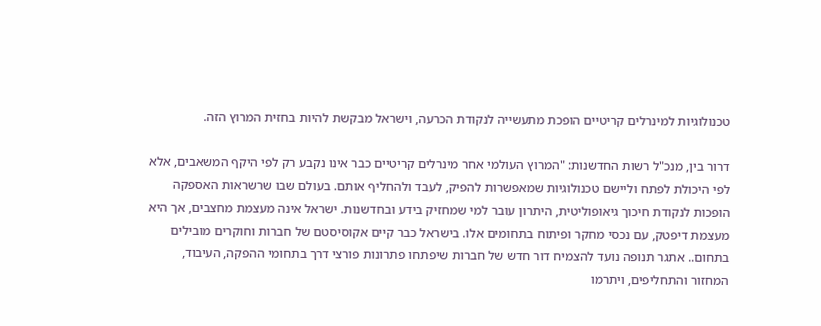טכנולוגיות למינרלים קריטיים הופכת מתעשייה לנקודת הכרעה, וישראל מבקשת להיות בחזית המרוץ הזה.

דרור בין, מנכ"ל רשות החדשנות: "המרוץ העולמי אחר מינרלים קריטיים כבר אינו נקבע רק לפי היקף המשאבים, אלא לפי היכולת לפתח וליישם טכנולוגיות שמאפשרות להפיק, לעבד ולהחליף אותם. בעולם שבו שרשראות האספקה הופכות לנקודת חיכוך גיאופוליטית, היתרון עובר למי שמחזיק בידע ובחדשנות. ישראל אינה מעצמת מחצבים, אך היא מעצמת דיפטק, עם נכסי מחקר ופיתוח בתחומים אלו. בישראל כבר קיים אקוסיסטם של חברות וחוקרים מובילים בתחום.. אתגר תנופה נועד להצמיח דור חדש של חברות שיפתחו פתרונות פורצי דרך בתחומי ההפקה, העיבוד, המחזור והתחליפים, ויתרמו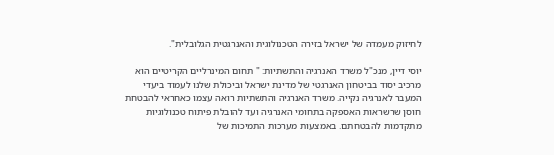לחיזוק מעמדה של ישראל בזירה הטכנולוגית והאנרגטית הגלובלית".

יוסי דיין, מנכ"ל משרד האנרגיה והתשתיות: " תחום המינרליים הקריטיים הוא מרכיב יסוד בביטחון האנרגטי של מדינת ישראל וביכולת שלנו לעמוד ביעדי המעבר לאנרגיה נקייה. משרד האנרגיה והתשתיות רואה עצמו כאחראי להבטחת חוסן שרשראות האספקה בתחומי האנרגיה ועד להובלת פיתוח טכנולוגיות מתקדמות להבטחתם. באמצעות מערכות התמיכות של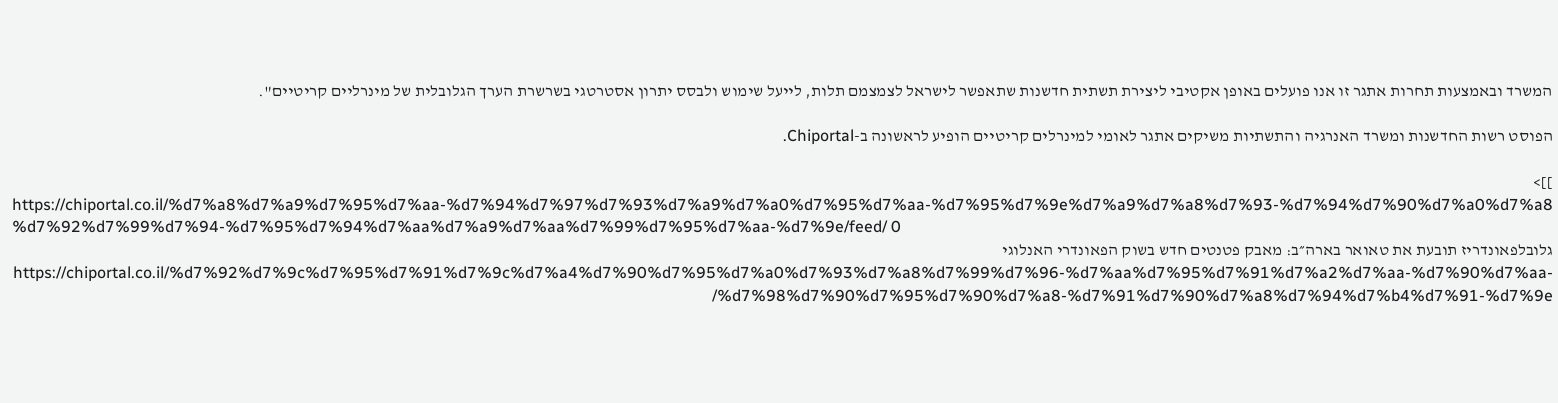המשרד ובאמצעות תחרות אתגר זו אנו פועלים באופן אקטיבי ליצירת תשתית חדשנות שתאפשר לישראל לצמצמם תלות, לייעל שימוש ולבסס יתרון אסטרטגי בשרשרת הערך הגלובלית של מינרליים קריטיים".

הפוסט רשות החדשנות ומשרד האנרגיה והתשתיות משיקים אתגר לאומי למינרלים קריטיים הופיע לראשונה ב-Chiportal.

]]>
https://chiportal.co.il/%d7%a8%d7%a9%d7%95%d7%aa-%d7%94%d7%97%d7%93%d7%a9%d7%a0%d7%95%d7%aa-%d7%95%d7%9e%d7%a9%d7%a8%d7%93-%d7%94%d7%90%d7%a0%d7%a8%d7%92%d7%99%d7%94-%d7%95%d7%94%d7%aa%d7%a9%d7%aa%d7%99%d7%95%d7%aa-%d7%9e/feed/ 0
גלובלפאונדריז תובעת את טאואר בארה״ב: מאבק פטנטים חדש בשוק הפאונדרי האנלוגי https://chiportal.co.il/%d7%92%d7%9c%d7%95%d7%91%d7%9c%d7%a4%d7%90%d7%95%d7%a0%d7%93%d7%a8%d7%99%d7%96-%d7%aa%d7%95%d7%91%d7%a2%d7%aa-%d7%90%d7%aa-%d7%98%d7%90%d7%95%d7%90%d7%a8-%d7%91%d7%90%d7%a8%d7%94%d7%b4%d7%91-%d7%9e/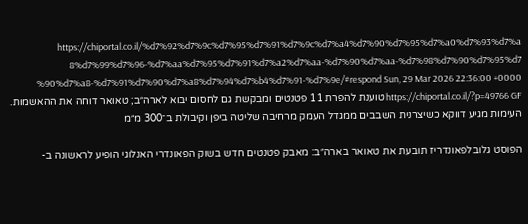https://chiportal.co.il/%d7%92%d7%9c%d7%95%d7%91%d7%9c%d7%a4%d7%90%d7%95%d7%a0%d7%93%d7%a8%d7%99%d7%96-%d7%aa%d7%95%d7%91%d7%a2%d7%aa-%d7%90%d7%aa-%d7%98%d7%90%d7%95%d7%90%d7%a8-%d7%91%d7%90%d7%a8%d7%94%d7%b4%d7%91-%d7%9e/#respond Sun, 29 Mar 2026 22:36:00 +0000 https://chiportal.co.il/?p=49766 GF טוענת להפרת 11 פטנטים ומבקשת גם לחסום יבוא לארה״ב; טאואר דוחה את ההאשמות. העימות מגיע דווקא כשיצרנית השבבים ממגדל העמק מרחיבה שליטה ביפן וקיבולת ב־300 מ״מ

הפוסט גלובלפאונדריז תובעת את טאואר בארה״ב: מאבק פטנטים חדש בשוק הפאונדרי האנלוגי הופיע לראשונה ב-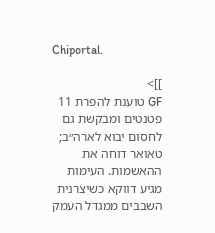Chiportal.

]]>
GF טוענת להפרת 11 פטנטים ומבקשת גם לחסום יבוא לארה״ב; טאואר דוחה את ההאשמות. העימות מגיע דווקא כשיצרנית השבבים ממגדל העמק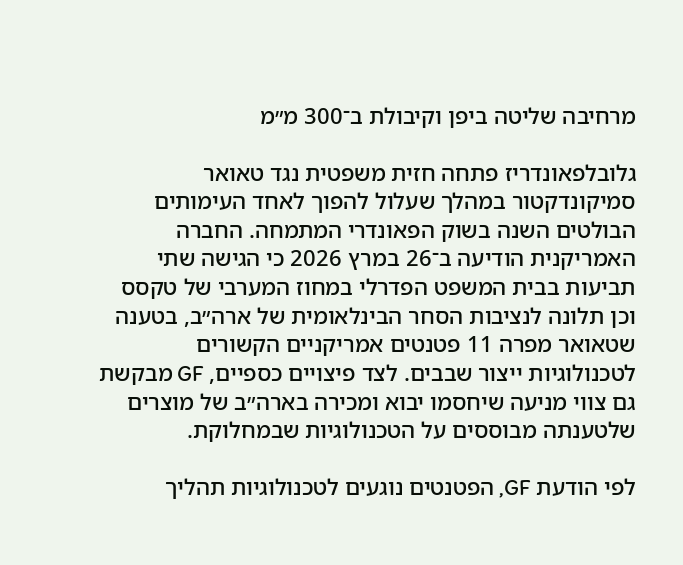מרחיבה שליטה ביפן וקיבולת ב־300 מ״מ

גלובלפאונדריז פתחה חזית משפטית נגד טאואר סמיקונדקטור במהלך שעלול להפוך לאחד העימותים הבולטים השנה בשוק הפאונדרי המתמחה. החברה האמריקנית הודיעה ב־26 במרץ 2026 כי הגישה שתי תביעות בבית המשפט הפדרלי במחוז המערבי של טקסס וכן תלונה לנציבות הסחר הבינלאומית של ארה״ב, בטענה שטאואר מפרה 11 פטנטים אמריקניים הקשורים לטכנולוגיות ייצור שבבים. לצד פיצויים כספיים, GF מבקשת גם צווי מניעה שיחסמו יבוא ומכירה בארה״ב של מוצרים שלטענתה מבוססים על הטכנולוגיות שבמחלוקת.

לפי הודעת GF, הפטנטים נוגעים לטכנולוגיות תהליך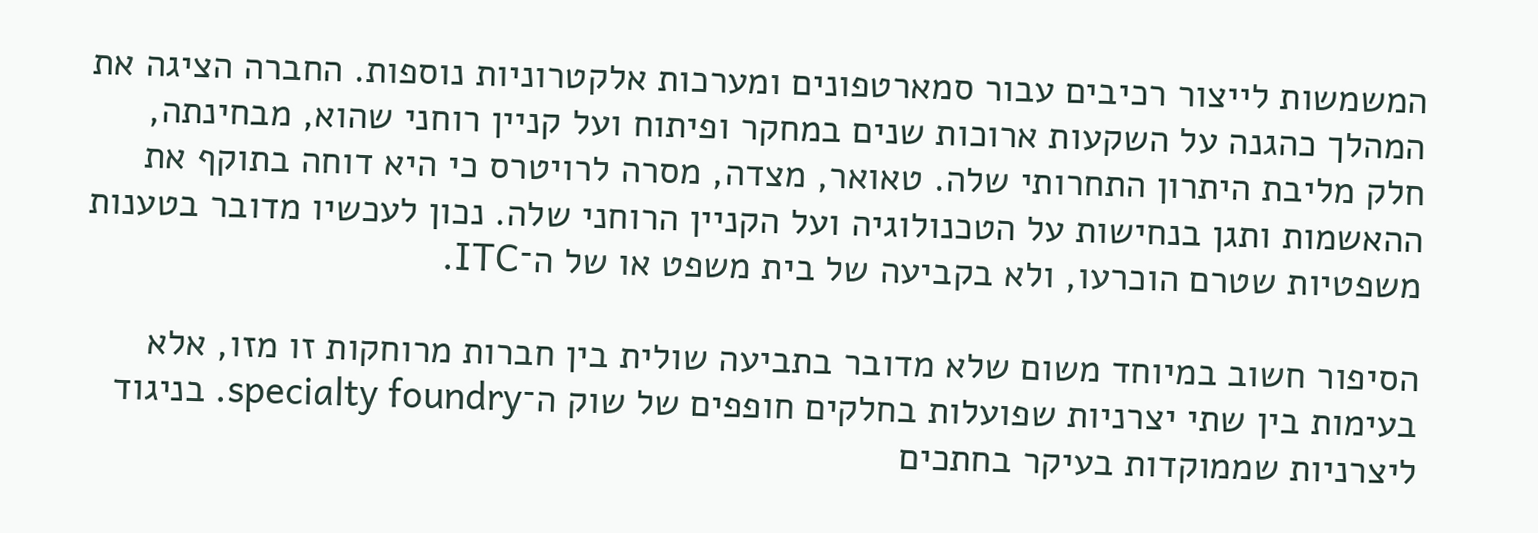המשמשות לייצור רכיבים עבור סמארטפונים ומערכות אלקטרוניות נוספות. החברה הציגה את המהלך כהגנה על השקעות ארוכות שנים במחקר ופיתוח ועל קניין רוחני שהוא, מבחינתה, חלק מליבת היתרון התחרותי שלה. טאואר, מצדה, מסרה לרויטרס כי היא דוחה בתוקף את ההאשמות ותגן בנחישות על הטכנולוגיה ועל הקניין הרוחני שלה. נכון לעכשיו מדובר בטענות משפטיות שטרם הוכרעו, ולא בקביעה של בית משפט או של ה־ITC.

הסיפור חשוב במיוחד משום שלא מדובר בתביעה שולית בין חברות מרוחקות זו מזו, אלא בעימות בין שתי יצרניות שפועלות בחלקים חופפים של שוק ה־specialty foundry. בניגוד ליצרניות שממוקדות בעיקר בחתכים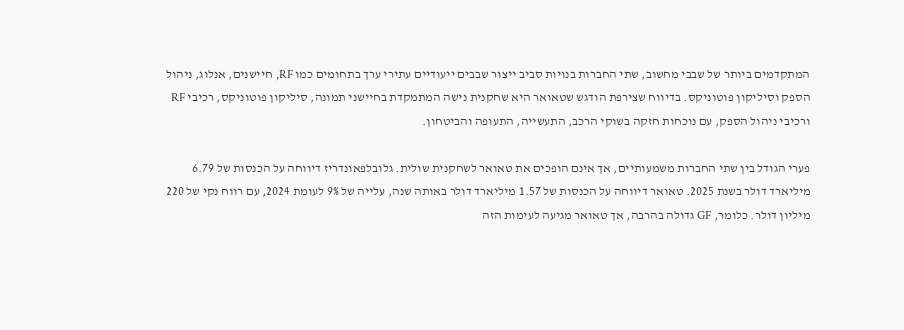המתקדמים ביותר של שבבי מחשוב, שתי החברות בנויות סביב ייצור שבבים ייעודיים עתירי ערך בתחומים כמו RF, חיישנים, אנלוג, ניהול הספק וסיליקון פוטוניקס. בדיווח שצירפת הודגש שטאואר היא שחקנית נישה המתמקדת בחיישני תמונה, סיליקון פוטוניקס, רכיבי RF ורכיבי ניהול הספק, עם נוכחות חזקה בשוקי הרכב, התעשייה, התעופה והביטחון.

פערי הגודל בין שתי החברות משמעותיים, אך אינם הופכים את טאואר לשחקנית שולית. גלובלפאונדריז דיווחה על הכנסות של 6.79 מיליארד דולר בשנת 2025. טאואר דיווחה על הכנסות של 1.57 מיליארד דולר באותה שנה, עלייה של 9% לעומת 2024, עם רווח נקי של 220 מיליון דולר. כלומר, GF גדולה בהרבה, אך טאואר מגיעה לעימות הזה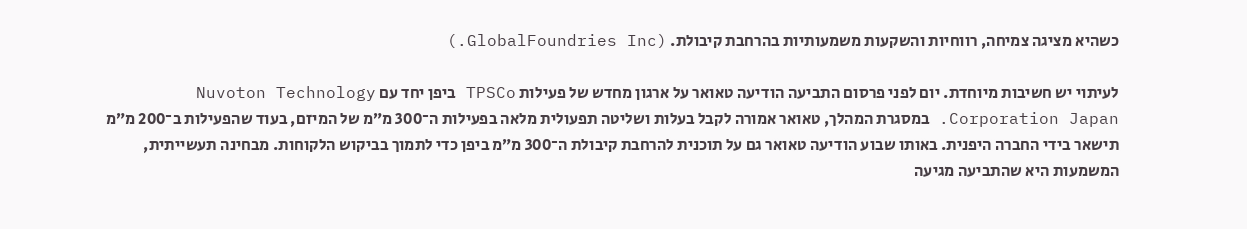כשהיא מציגה צמיחה, רווחיות והשקעות משמעותיות בהרחבת קיבולת. (GlobalFoundries Inc.)

לעיתוי יש חשיבות מיוחדת. יום לפני פרסום התביעה הודיעה טאואר על ארגון מחדש של פעילות TPSCo ביפן יחד עם Nuvoton Technology Corporation Japan. במסגרת המהלך, טאואר אמורה לקבל בעלות ושליטה תפעולית מלאה בפעילות ה־300 מ״מ של המיזם, בעוד שהפעילות ב־200 מ״מ תישאר בידי החברה היפנית. באותו שבוע הודיעה טאואר גם על תוכנית להרחבת קיבולת ה־300 מ״מ ביפן כדי לתמוך בביקוש הלקוחות. מבחינה תעשייתית, המשמעות היא שהתביעה מגיעה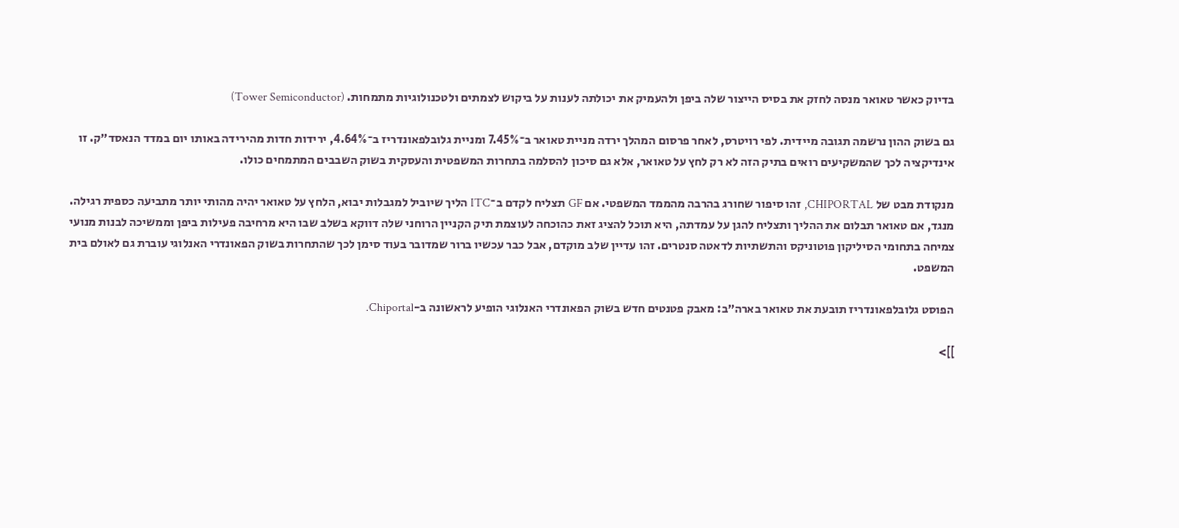בדיוק כאשר טאואר מנסה לחזק את בסיס הייצור שלה ביפן ולהעמיק את יכולתה לענות על ביקוש לצמתים ולטכנולוגיות מתמחות. (Tower Semiconductor)

גם בשוק ההון נרשמה תגובה מיידית. לפי רויטרס, לאחר פרסום המהלך ירדה מניית טאואר ב־7.45% ומניית גלובלפאונדריז ב־4.64%, ירידות חדות מהירידה באותו יום במדד הנאסד״ק. זו אינדיקציה לכך שהמשקיעים רואים בתיק הזה לא רק לחץ על טאואר, אלא גם סיכון להסלמה בתחרות המשפטית והעסקית בשוק השבבים המתמחים כולו.

מנקודת מבט של CHIPORTAL, זהו סיפור שחורג בהרבה מהממד המשפטי. אם GF תצליח לקדם ב־ITC הליך שיוביל למגבלות יבוא, הלחץ על טאואר יהיה מהותי יותר מתביעה כספית רגילה. מנגד, אם טאואר תבלום את ההליך ותצליח להגן על עמדתה, היא תוכל להציג זאת כהוכחה לעוצמת תיק הקניין הרוחני שלה דווקא בשלב שבו היא מרחיבה פעילות ביפן וממשיכה לבנות מנועי צמיחה בתחומי הסיליקון פוטוניקס והתשתיות לדאטה סנטרים. זהו עדיין שלב מוקדם, אבל כבר עכשיו ברור שמדובר בעוד סימן לכך שהתחרות בשוק הפאונדרי האנלוגי עוברת גם לאולם בית המשפט.

הפוסט גלובלפאונדריז תובעת את טאואר בארה״ב: מאבק פטנטים חדש בשוק הפאונדרי האנלוגי הופיע לראשונה ב-Chiportal.

]]>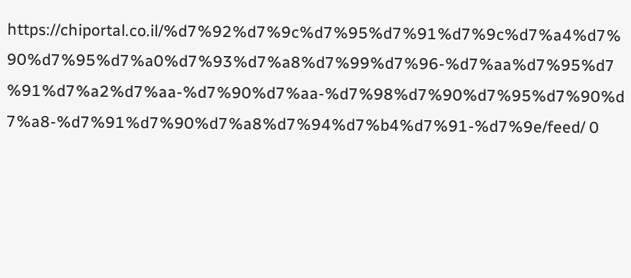https://chiportal.co.il/%d7%92%d7%9c%d7%95%d7%91%d7%9c%d7%a4%d7%90%d7%95%d7%a0%d7%93%d7%a8%d7%99%d7%96-%d7%aa%d7%95%d7%91%d7%a2%d7%aa-%d7%90%d7%aa-%d7%98%d7%90%d7%95%d7%90%d7%a8-%d7%91%d7%90%d7%a8%d7%94%d7%b4%d7%91-%d7%9e/feed/ 0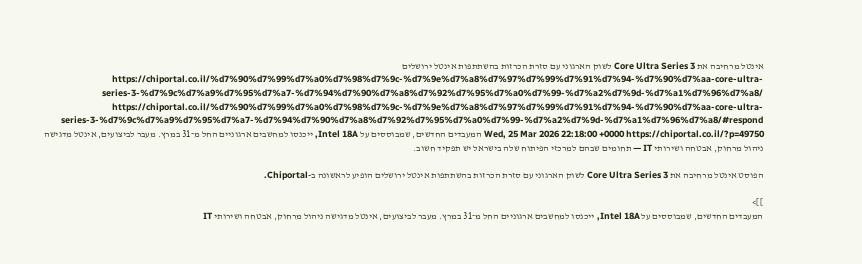אינטל מרחיבה את Core Ultra Series 3 לשוק הארגוני עם סזרת הכרזות בהשתתפות אינטל ירושלים https://chiportal.co.il/%d7%90%d7%99%d7%a0%d7%98%d7%9c-%d7%9e%d7%a8%d7%97%d7%99%d7%91%d7%94-%d7%90%d7%aa-core-ultra-series-3-%d7%9c%d7%a9%d7%95%d7%a7-%d7%94%d7%90%d7%a8%d7%92%d7%95%d7%a0%d7%99-%d7%a2%d7%9d-%d7%a1%d7%96%d7%a8/ https://chiportal.co.il/%d7%90%d7%99%d7%a0%d7%98%d7%9c-%d7%9e%d7%a8%d7%97%d7%99%d7%91%d7%94-%d7%90%d7%aa-core-ultra-series-3-%d7%9c%d7%a9%d7%95%d7%a7-%d7%94%d7%90%d7%a8%d7%92%d7%95%d7%a0%d7%99-%d7%a2%d7%9d-%d7%a1%d7%96%d7%a8/#respond Wed, 25 Mar 2026 22:18:00 +0000 https://chiportal.co.il/?p=49750 המעבדים החדשים, שמבוססים על Intel 18A, ייכנסו למחשבים ארגוניים החל מ־31 במרץ. מעבר לביצועים, אינטל מדגישה ניהול מרחוק, אבטחה ושירותי IT — תחומים שבהם למרכזי הפיתוח שלה בישראל יש תפקיד חשוב.

הפוסט אינטל מרחיבה את Core Ultra Series 3 לשוק הארגוני עם סזרת הכרזות בהשתתפות אינטל ירושלים הופיע לראשונה ב-Chiportal.

]]>
המעבדים החדשים, שמבוססים על Intel 18A, ייכנסו למחשבים ארגוניים החל מ־31 במרץ. מעבר לביצועים, אינטל מדגישה ניהול מרחוק, אבטחה ושירותי IT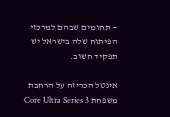— תחומים שבהם למרכזי הפיתוח שלה בישראל יש תפקיד חשוב.

אינטל הכריזה על הרחבת משפחת Core Ultra Series 3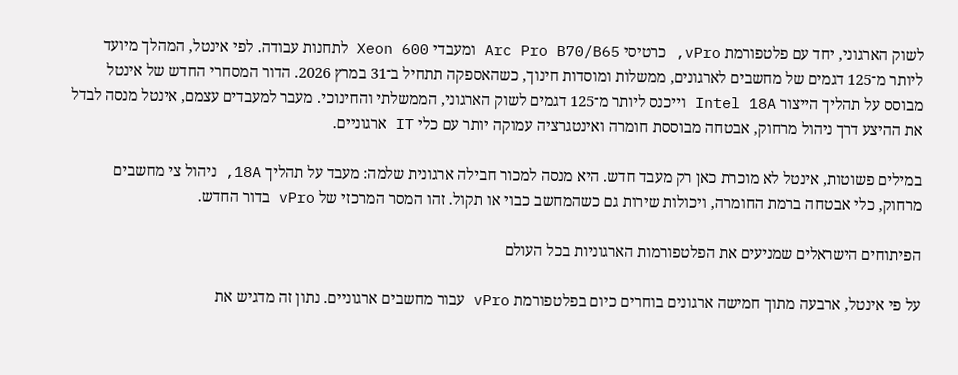לשוק הארגוני, יחד עם פלטפורמת vPro, כרטיסי Arc Pro B70/B65 ומעבדי Xeon 600 לתחנות עבודה. לפי אינטל, המהלך מיועד ליותר מ־125 דגמים של מחשבים לארגונים, ממשלות ומוסדות חינוך, כשהאספקה תתחיל ב־31 במרץ 2026. הדור המסחרי החדש של אינטל מבוסס על תהליך הייצור Intel 18A וייכנס ליותר מ־125 דגמים לשוק הארגוני, הממשלתי והחינוכי. מעבר למעבדים עצמם, אינטל מנסה לבדל את ההיצע דרך ניהול מרחוק, אבטחה מבוססת חומרה ואינטגרציה עמוקה יותר עם כלי IT ארגוניים.

במילים פשוטות, אינטל לא מוכרת כאן רק מעבד חדש. היא מנסה למכור חבילה ארגונית שלמה: מעבד על תהליך 18A, ניהול צי מחשבים מרחוק, כלי אבטחה ברמת החומרה, ויכולות שירות גם כשהמחשב כבוי או תקול. זהו המסר המרכזי של vPro בדור החדש.

הפיתוחים הישראלים שמניעים את הפלטפורמות הארגוניות בכל העולם

על פי אינטל, ארבעה מתוך חמישה ארגונים בוחרים כיום בפלטפורמת vPro עבור מחשבים ארגוניים. נתון זה מדגיש את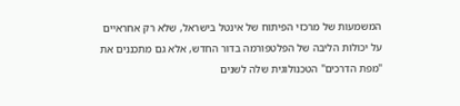המשמעות של מרכזי הפיתוח של אינטל בישראל, שלא רק אחראיים על יכולות הליבה של הפלטפורמה בדור החדש, אלא גם מתכננים את "מפת הדרכים" הטכנולוגית שלה לשנים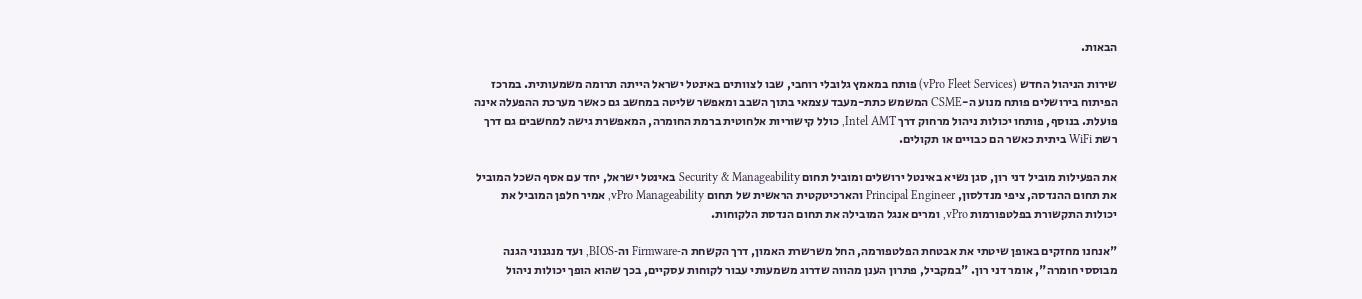הבאות.

שירות הניהול החדש (vPro Fleet Services) פותח במאמץ גלובלי רוחבי, שבו לצוותים באינטל ישראל הייתה תרומה משמעותית. במרכז הפיתוח בירושלים פותח מנוע ה-CSME המשמש כתת-מעבד עצמאי בתוך השבב ומאפשר שליטה במחשב גם כאשר מערכת ההפעלה אינה פועלת. בנוסף, פותחו יכולות ניהול מרחוק דרך Intel AMT, כולל קישוריות אלחוטית ברמת החומרה, המאפשרת גישה למחשבים גם דרך רשת WiFi ביתית כאשר הם כבויים או תקולים.

את הפעילות מוביל דני רון, סגן נשיא באינטל ירושלים ומוביל תחום Security & Manageability באינטל ישראל, יחד עם אסף השכל המוביל את תחום ההנדסה, ציפי מנדלסון, Principal Engineer והארכיטקטית הראשית של תחום vPro Manageability, אמיר חלפן המוביל את יכולות התקשורת בפלטפורמות vPro, ומרים אנגל המובילה את תחום הנדסת הלקוחות.

"אנחנו מחזקים באופן שיטתי את אבטחת הפלטפורמה, החל משרשרת האמון, דרך הקשחת ה‑Firmware וה‑BIOS, ועד מנגנוני הגנה מבוססי חומרה", אומר דני רון. "במקביל, פתרון הענן מהווה שדרוג משמעותי עבור לקוחות עסקיים, בכך שהוא הופך יכולות ניהול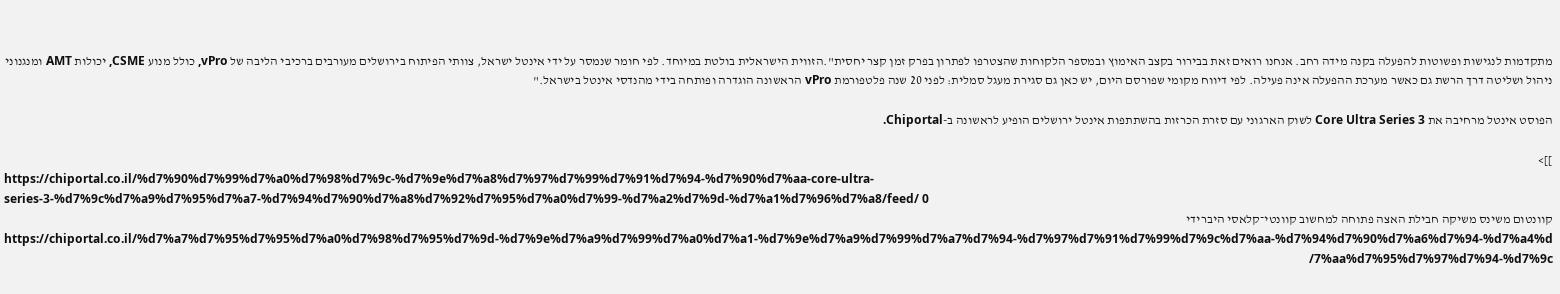מתקדמות לנגישות ופשוטות להפעלה בקנה מידה רחב. אנחנו רואים זאת בבירור בקצב האימוץ ובמספר הלקוחות שהצטרפו לפתרון בפרק זמן קצר יחסית".הזווית הישראלית בולטת במיוחד. לפי חומר שנמסר על ידי אינטל ישראל, צוותי הפיתוח בירושלים מעורבים ברכיבי הליבה של vPro, כולל מנוע CSME, יכולות AMT ומנגנוני ניהול ושליטה דרך הרשת גם כאשר מערכת ההפעלה אינה פעילה. לפי דיווח מקומי שפורסם היום, יש כאן גם סגירת מעגל סמלית: לפני 20 שנה פלטפורמת vPro הראשונה הוגדרה ופותחה בידי מהנדסי אינטל בישראל."

הפוסט אינטל מרחיבה את Core Ultra Series 3 לשוק הארגוני עם סזרת הכרזות בהשתתפות אינטל ירושלים הופיע לראשונה ב-Chiportal.

]]>
https://chiportal.co.il/%d7%90%d7%99%d7%a0%d7%98%d7%9c-%d7%9e%d7%a8%d7%97%d7%99%d7%91%d7%94-%d7%90%d7%aa-core-ultra-series-3-%d7%9c%d7%a9%d7%95%d7%a7-%d7%94%d7%90%d7%a8%d7%92%d7%95%d7%a0%d7%99-%d7%a2%d7%9d-%d7%a1%d7%96%d7%a8/feed/ 0
קוונטום משינס משיקה חבילת האצה פתוחה למחשוב קוונטי־קלאסי היברידי https://chiportal.co.il/%d7%a7%d7%95%d7%95%d7%a0%d7%98%d7%95%d7%9d-%d7%9e%d7%a9%d7%99%d7%a0%d7%a1-%d7%9e%d7%a9%d7%99%d7%a7%d7%94-%d7%97%d7%91%d7%99%d7%9c%d7%aa-%d7%94%d7%90%d7%a6%d7%94-%d7%a4%d7%aa%d7%95%d7%97%d7%94-%d7%9c/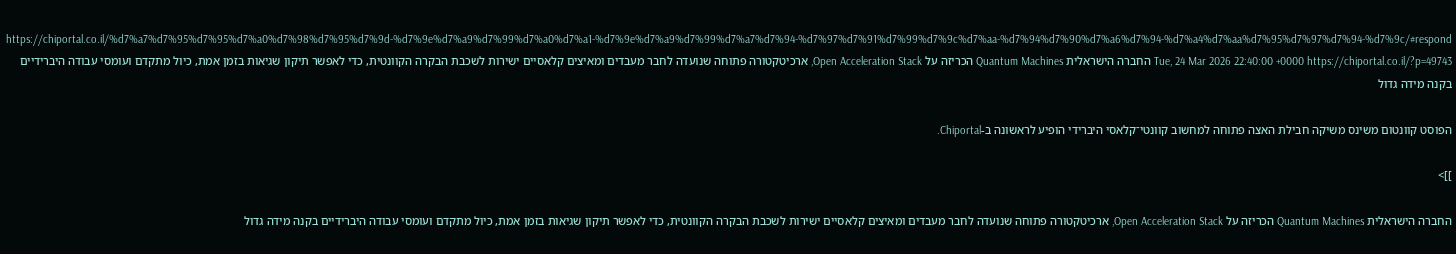https://chiportal.co.il/%d7%a7%d7%95%d7%95%d7%a0%d7%98%d7%95%d7%9d-%d7%9e%d7%a9%d7%99%d7%a0%d7%a1-%d7%9e%d7%a9%d7%99%d7%a7%d7%94-%d7%97%d7%91%d7%99%d7%9c%d7%aa-%d7%94%d7%90%d7%a6%d7%94-%d7%a4%d7%aa%d7%95%d7%97%d7%94-%d7%9c/#respond Tue, 24 Mar 2026 22:40:00 +0000 https://chiportal.co.il/?p=49743 החברה הישראלית Quantum Machines הכריזה על Open Acceleration Stack, ארכיטקטורה פתוחה שנועדה לחבר מעבדים ומאיצים קלאסיים ישירות לשכבת הבקרה הקוונטית, כדי לאפשר תיקון שגיאות בזמן אמת, כיול מתקדם ועומסי עבודה היברידיים בקנה מידה גדול

הפוסט קוונטום משינס משיקה חבילת האצה פתוחה למחשוב קוונטי־קלאסי היברידי הופיע לראשונה ב-Chiportal.

]]>

החברה הישראלית Quantum Machines הכריזה על Open Acceleration Stack, ארכיטקטורה פתוחה שנועדה לחבר מעבדים ומאיצים קלאסיים ישירות לשכבת הבקרה הקוונטית, כדי לאפשר תיקון שגיאות בזמן אמת, כיול מתקדם ועומסי עבודה היברידיים בקנה מידה גדול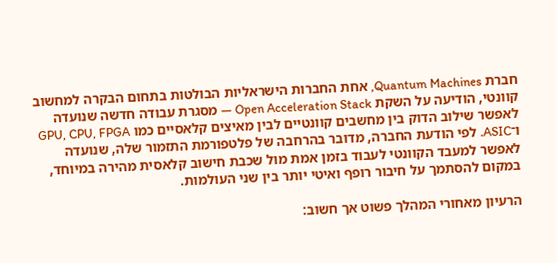חברת Quantum Machines, אחת החברות הישראליות הבולטות בתחום הבקרה למחשוב קוונטי, הודיעה על השקת Open Acceleration Stack — מסגרת עבודה חדשה שנועדה לאפשר שילוב הדוק בין מחשבים קוונטיים לבין מאיצים קלאסיים כמו GPU, CPU, FPGA ו־ASIC. לפי הודעת החברה, מדובר בהרחבה של פלטפורמת התזמור שלה, שנועדה לאפשר למעבד הקוונטי לעבוד בזמן אמת מול שכבת חישוב קלאסית מהירה במיוחד, במקום להסתמך על חיבור רופף ואיטי יותר בין שני העולמות.

הרעיון מאחורי המהלך פשוט אך חשוב: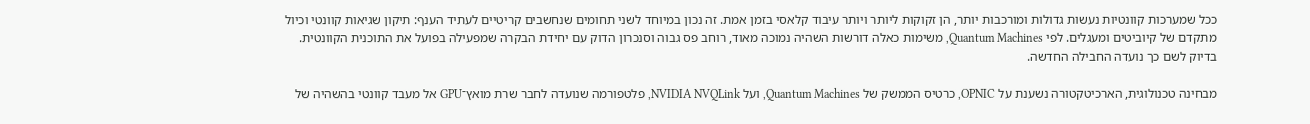ככל שמערכות קוונטיות נעשות גדולות ומורכבות יותר, הן זקוקות ליותר ויותר עיבוד קלאסי בזמן אמת. זה נכון במיוחד לשני תחומים שנחשבים קריטיים לעתיד הענף: תיקון שגיאות קוונטי וכיול מתקדם של קיוביטים ומעגלים. לפי Quantum Machines, משימות כאלה דורשות השהיה נמוכה מאוד, רוחב פס גבוה וסנכרון הדוק עם יחידת הבקרה שמפעילה בפועל את התוכנית הקוונטית. בדיוק לשם כך נועדה החבילה החדשה.

מבחינה טכנולוגית, הארכיטקטורה נשענת על OPNIC, כרטיס הממשק של Quantum Machines, ועל NVIDIA NVQLink, פלטפורמה שנועדה לחבר שרת מואץ־GPU אל מעבד קוונטי בהשהיה של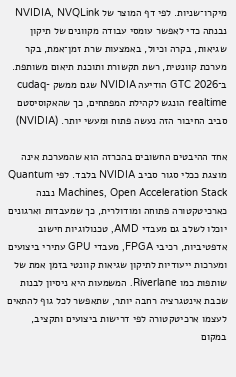מיקרו־שניות. לפי דף המוצר של NVIDIA, NVQLink נבנתה כדי לאפשר עומסי עבודה מקוונים של תיקון שגיאות, בקרה וכיול, באמצעות שרת זמן־אמת, בקר מערכת קוונטית, רשת תקשורת ותוכנת תיאום משותפת. ב־GTC 2026 הודיעה NVIDIA שגם ממשק cudaq-realtime הונגש לקהילת המפתחים, כך שהאקוסיסטם סביב החיבור הזה נעשה פתוח ומעשי יותר. (NVIDIA)

אחד ההיבטים החשובים בהכרזה הוא שהמערכת אינה מוצגת ככלי סגור סביב NVIDIA בלבד. לפי Quantum Machines, Open Acceleration Stack נבנה כארכיטקטורה פתוחה ומודולרית, כך שמעבדות וארגונים יוכלו לשלב גם מעבדי AMD, טכנולוגיות חישוב אדפטיביות, רכיבי FPGA, מעבדי GPU עתירי ביצועים ומערכות ייעודיות לתיקון שגיאות קוונטי בזמן אמת של שותפות כמו Riverlane. המשמעות היא ניסיון לבנות שכבת אינטגרציה רחבה יותר, שתאפשר לכל גוף להתאים לעצמו ארכיטקטורה לפי דרישות ביצועים ותקציב, במקום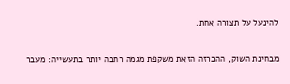להינעל על תצורה אחת.

מבחינת השוק, ההכרזה הזאת משקפת מגמה רחבה יותר בתעשייה: מעבר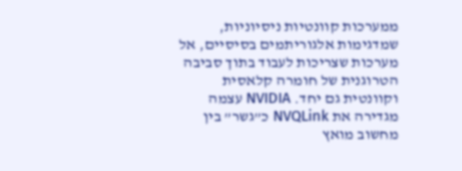ממערכות קוונטיות ניסיוניות, שמדגימות אלגוריתמים בסיסיים, אל מערכות שצריכות לעבוד בתוך סביבה הטרוגנית של חומרה קלאסית וקוונטית גם יחד. NVIDIA עצמה מגדירה את NVQLink כ”גשר” בין מחשוב מואץ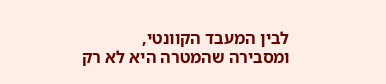לבין המעבד הקוונטי, ומסבירה שהמטרה היא לא רק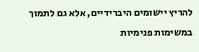להריץ יישומים היברידיים, אלא גם לתמוך במשימות פנימיות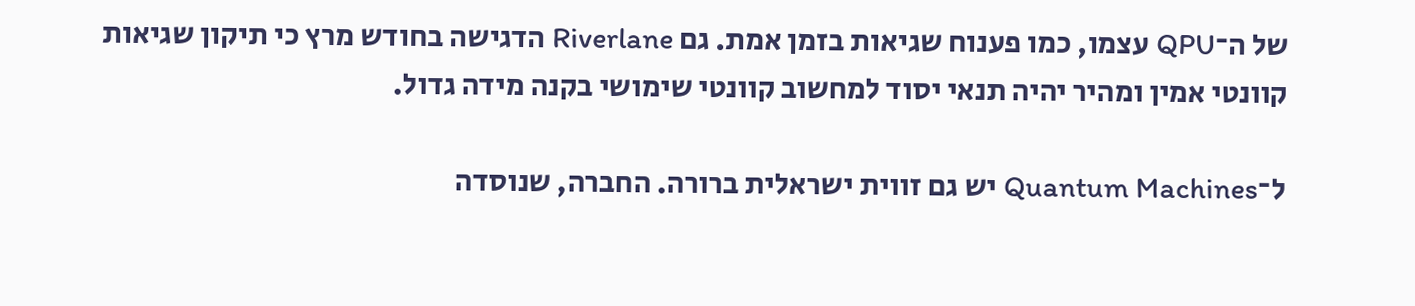של ה־QPU עצמו, כמו פענוח שגיאות בזמן אמת. גם Riverlane הדגישה בחודש מרץ כי תיקון שגיאות קוונטי אמין ומהיר יהיה תנאי יסוד למחשוב קוונטי שימושי בקנה מידה גדול.

ל־Quantum Machines יש גם זווית ישראלית ברורה. החברה, שנוסדה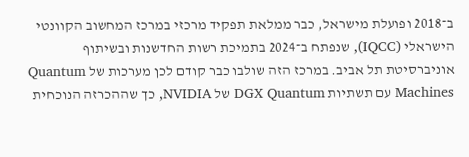ב־2018 ופועלת מישראל, כבר ממלאת תפקיד מרכזי במרכז המחשוב הקוונטי הישראלי (IQCC), שנפתח ב־2024 בתמיכת רשות החדשנות ובשיתוף אוניברסיטת תל אביב. במרכז הזה שולבו כבר קודם לכן מערכות של Quantum Machines עם תשתיות DGX Quantum של NVIDIA, כך שההכרזה הנוכחית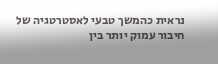נראית כהמשך טבעי לאסטרטגיה של חיבור עמוק יותר בין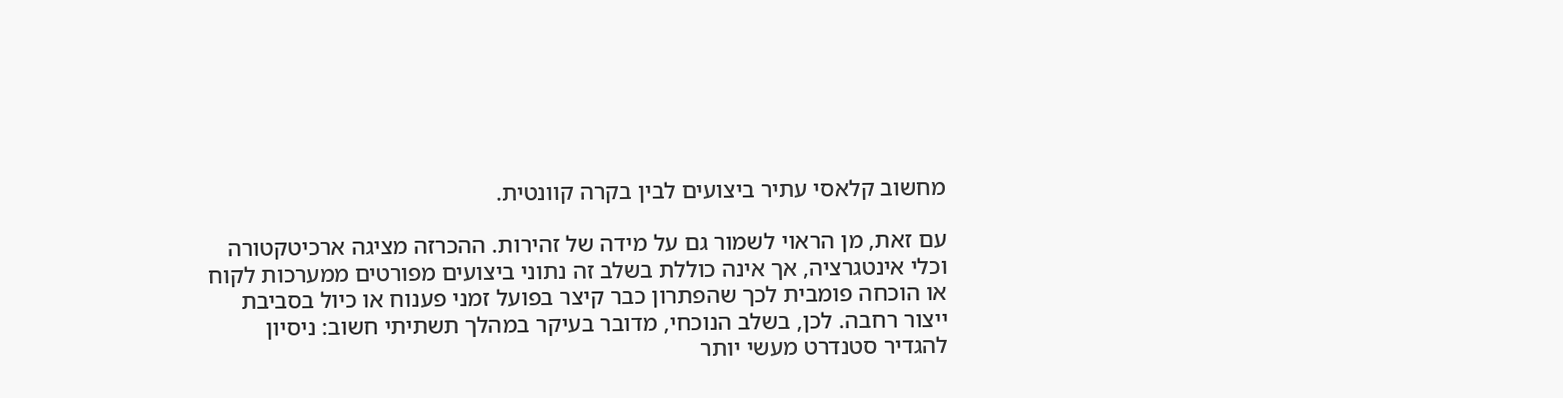מחשוב קלאסי עתיר ביצועים לבין בקרה קוונטית.

עם זאת, מן הראוי לשמור גם על מידה של זהירות. ההכרזה מציגה ארכיטקטורה וכלי אינטגרציה, אך אינה כוללת בשלב זה נתוני ביצועים מפורטים ממערכות לקוח או הוכחה פומבית לכך שהפתרון כבר קיצר בפועל זמני פענוח או כיול בסביבת ייצור רחבה. לכן, בשלב הנוכחי, מדובר בעיקר במהלך תשתיתי חשוב: ניסיון להגדיר סטנדרט מעשי יותר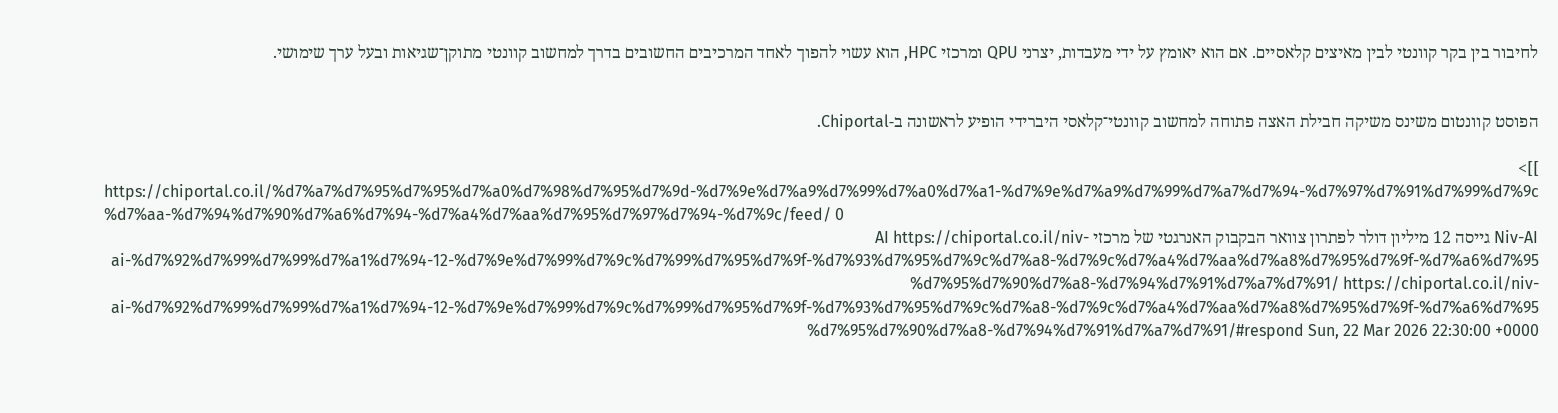לחיבור בין בקר קוונטי לבין מאיצים קלאסיים. אם הוא יאומץ על ידי מעבדות, יצרני QPU ומרכזי HPC, הוא עשוי להפוך לאחד המרכיבים החשובים בדרך למחשוב קוונטי מתוקן־שגיאות ובעל ערך שימושי.


הפוסט קוונטום משינס משיקה חבילת האצה פתוחה למחשוב קוונטי־קלאסי היברידי הופיע לראשונה ב-Chiportal.

]]>
https://chiportal.co.il/%d7%a7%d7%95%d7%95%d7%a0%d7%98%d7%95%d7%9d-%d7%9e%d7%a9%d7%99%d7%a0%d7%a1-%d7%9e%d7%a9%d7%99%d7%a7%d7%94-%d7%97%d7%91%d7%99%d7%9c%d7%aa-%d7%94%d7%90%d7%a6%d7%94-%d7%a4%d7%aa%d7%95%d7%97%d7%94-%d7%9c/feed/ 0
Niv-AI גייסה 12 מיליון דולר לפתרון צוואר הבקבוק האנרגטי של מרכזי AI https://chiportal.co.il/niv-ai-%d7%92%d7%99%d7%99%d7%a1%d7%94-12-%d7%9e%d7%99%d7%9c%d7%99%d7%95%d7%9f-%d7%93%d7%95%d7%9c%d7%a8-%d7%9c%d7%a4%d7%aa%d7%a8%d7%95%d7%9f-%d7%a6%d7%95%d7%95%d7%90%d7%a8-%d7%94%d7%91%d7%a7%d7%91/ https://chiportal.co.il/niv-ai-%d7%92%d7%99%d7%99%d7%a1%d7%94-12-%d7%9e%d7%99%d7%9c%d7%99%d7%95%d7%9f-%d7%93%d7%95%d7%9c%d7%a8-%d7%9c%d7%a4%d7%aa%d7%a8%d7%95%d7%9f-%d7%a6%d7%95%d7%95%d7%90%d7%a8-%d7%94%d7%91%d7%a7%d7%91/#respond Sun, 22 Mar 2026 22:30:00 +0000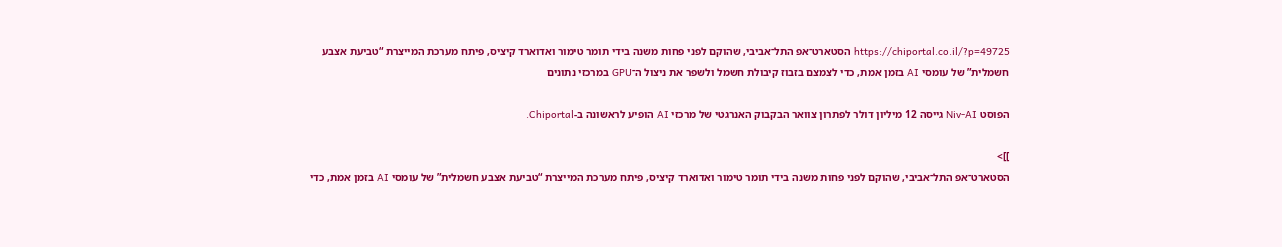https://chiportal.co.il/?p=49725 הסטארט־אפ התל־אביבי, שהוקם לפני פחות משנה בידי תומר טימור ואדוארד קיציס, פיתח מערכת המייצרת “טביעת אצבע חשמלית” של עומסי AI בזמן אמת, כדי לצמצם בזבוז קיבולת חשמל ולשפר את ניצול ה־GPU במרכזי נתונים

הפוסט Niv-AI גייסה 12 מיליון דולר לפתרון צוואר הבקבוק האנרגטי של מרכזי AI הופיע לראשונה ב-Chiportal.

]]>
הסטארט־אפ התל־אביבי, שהוקם לפני פחות משנה בידי תומר טימור ואדוארד קיציס, פיתח מערכת המייצרת “טביעת אצבע חשמלית” של עומסי AI בזמן אמת, כדי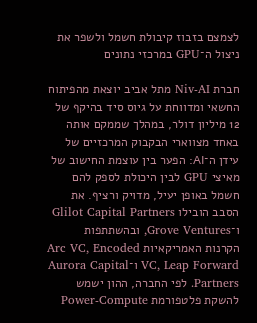לצמצם בזבוז קיבולת חשמל ולשפר את ניצול ה־GPU במרכזי נתונים

חברת Niv-AI מתל אביב יוצאת מהפיתוח החשאי ומדווחת על גיוס סיד בהיקף של 12 מיליון דולר, במהלך שממקם אותה באחד מצווארי הבקבוק המרכזיים של עידן ה־AI: הפער בין עוצמת החישוב של מאיצי GPU לבין היכולת לספק להם חשמל באופן יעיל, מדויק ורציף. את הסבב הובילו Glilot Capital Partners ו־Grove Ventures, ובהשתתפות הקרנות האמריקאיות Arc VC, Encoded VC, Leap Forward ו־Aurora Capital Partners. לפי החברה, ההון ישמש להשקת פלטפורמת Power-Compute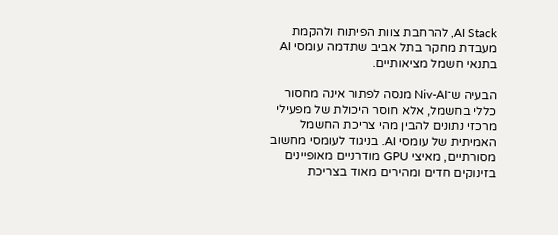AI Stack, להרחבת צוות הפיתוח ולהקמת מעבדת מחקר בתל אביב שתדמה עומסי AI בתנאי חשמל מציאותיים.

הבעיה ש־Niv-AI מנסה לפתור אינה מחסור כללי בחשמל, אלא חוסר היכולת של מפעילי מרכזי נתונים להבין מהי צריכת החשמל האמיתית של עומסי AI. בניגוד לעומסי מחשוב מסורתיים, מאיצי GPU מודרניים מאופיינים בזינוקים חדים ומהירים מאוד בצריכת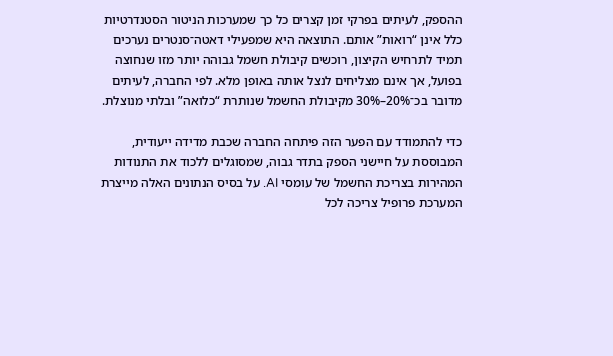ההספק, לעיתים בפרקי זמן קצרים כל כך שמערכות הניטור הסטנדרטיות כלל אינן “רואות” אותם. התוצאה היא שמפעילי דאטה־סנטרים נערכים תמיד לתרחיש הקיצון, רוכשים קיבולת חשמל גבוהה יותר מזו שנחוצה בפועל, אך אינם מצליחים לנצל אותה באופן מלא. לפי החברה, לעיתים מדובר בכ־20%–30% מקיבולת החשמל שנותרת “כלואה” ובלתי מנוצלת.

כדי להתמודד עם הפער הזה פיתחה החברה שכבת מדידה ייעודית, המבוססת על חיישני הספק בתדר גבוה, שמסוגלים ללכוד את התנודות המהירות בצריכת החשמל של עומסי AI. על בסיס הנתונים האלה מייצרת המערכת פרופיל צריכה לכל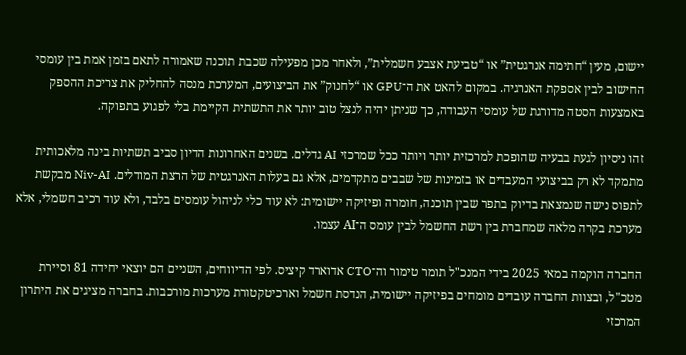יישום, מעין “חתימה אנרגטית” או “טביעת אצבע חשמלית”, ולאחר מכן מפעילה שכבת תוכנה שאמורה לתאם בזמן אמת בין עומסי החישוב לבין אספקת האנרגיה. במקום להאט את ה־GPU או “לחנוק” את הביצועים, המערכת מנסה להחליק את צריכת ההספק באמצעות הסטה מדורגת של עומסי העבודה, כך שניתן יהיה לנצל טוב יותר את התשתית הקיימת בלי לפגוע בתפוקה.

זהו ניסיון לגעת בבעיה שהופכת למרכזית יותר ויותר ככל שמרכזי AI גדלים. בשנים האחרונות הדיון סביב תשתיות בינה מלאכותית מתמקד לא רק בביצועי המעבדים או בזמינות של שבבים מתקדמים, אלא גם בעלות האנרגטית של הרצת המודלים. Niv-AI מבקשת לתפוס נישה שנמצאת בדיוק בתפר שבין תוכנה, חומרה ופיזיקה יישומית: לא עוד כלי לניהול עומסים בלבד, ולא עוד רכיב חשמלי, אלא מערכת בקרה מלאה שמחברת בין רשת החשמל לבין עומס ה־AI עצמו.

החברה הוקמה במאי 2025 בידי המנכ"ל תומר טימור וה־CTO אדוארד קיציס. לפי הדיווחים, השניים הם יוצאי יחידה 81 וסיירת מטכ"ל, ובצוות החברה עובדים מומחים בפיזיקה יישומית, הנדסת חשמל וארכיטקטורת מערכות מורכבות. בחברה מציגים את היתרון המרכזי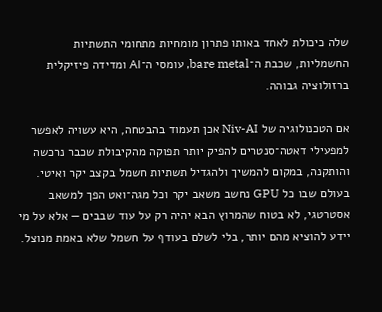שלה כיכולת לאחד באותו פתרון מומחיות מתחומי התשתיות החשמליות, שכבת ה־bare metal, עומסי ה־AI ומדידה פיזיקלית ברזולוציה גבוהה.

אם הטכנולוגיה של Niv-AI אכן תעמוד בהבטחה, היא עשויה לאפשר למפעילי דאטה־סנטרים להפיק יותר תפוקה מהקיבולת שכבר נרכשה והותקנה, במקום להמשיך ולהגדיל תשתיות חשמל בקצב יקר ואיטי. בעולם שבו כל GPU נחשב משאב יקר וכל מגה־ואט הפך למשאב אסטרטגי, לא בטוח שהמרוץ הבא יהיה רק על עוד שבבים — אלא על מי יידע להוציא מהם יותר, בלי לשלם בעודף על חשמל שלא באמת מנוצל.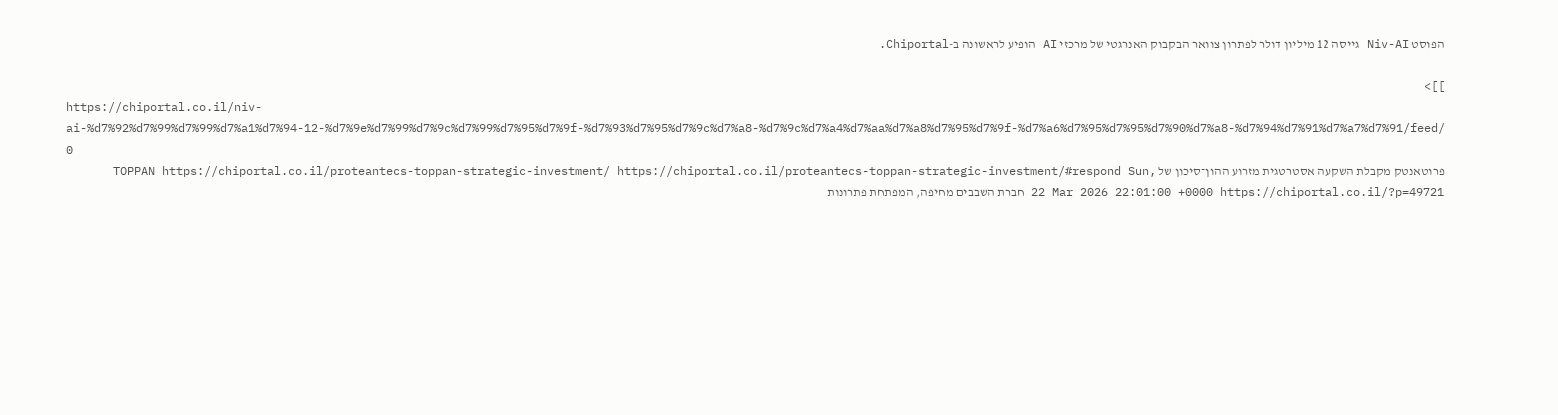הפוסט Niv-AI גייסה 12 מיליון דולר לפתרון צוואר הבקבוק האנרגטי של מרכזי AI הופיע לראשונה ב-Chiportal.

]]>
https://chiportal.co.il/niv-ai-%d7%92%d7%99%d7%99%d7%a1%d7%94-12-%d7%9e%d7%99%d7%9c%d7%99%d7%95%d7%9f-%d7%93%d7%95%d7%9c%d7%a8-%d7%9c%d7%a4%d7%aa%d7%a8%d7%95%d7%9f-%d7%a6%d7%95%d7%95%d7%90%d7%a8-%d7%94%d7%91%d7%a7%d7%91/feed/ 0
פרוטאנטק מקבלת השקעה אסטרטגית מזרוע ההון־סיכון של TOPPAN https://chiportal.co.il/proteantecs-toppan-strategic-investment/ https://chiportal.co.il/proteantecs-toppan-strategic-investment/#respond Sun, 22 Mar 2026 22:01:00 +0000 https://chiportal.co.il/?p=49721 חברת השבבים מחיפה, המפתחת פתרונות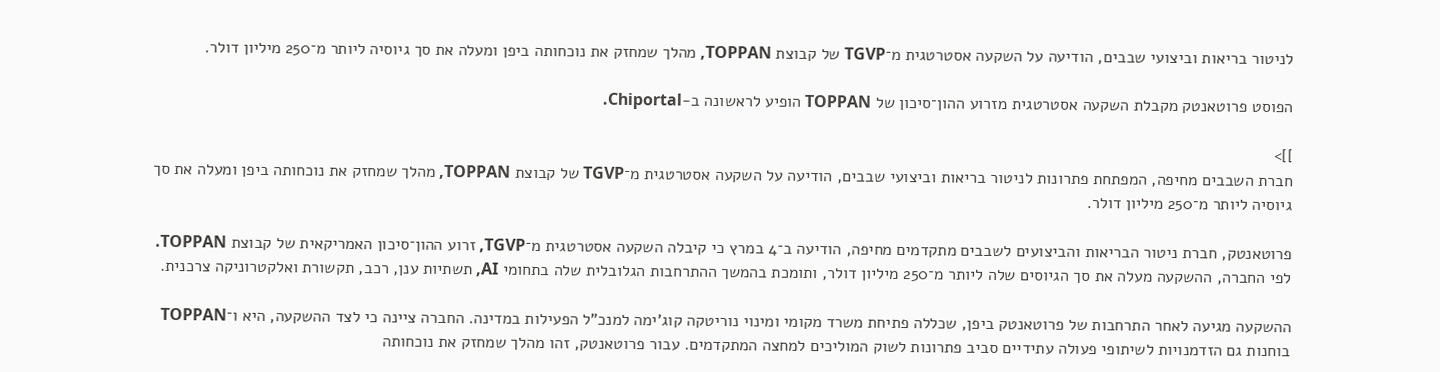לניטור בריאות וביצועי שבבים, הודיעה על השקעה אסטרטגית מ־TGVP של קבוצת TOPPAN, מהלך שמחזק את נוכחותה ביפן ומעלה את סך גיוסיה ליותר מ־250 מיליון דולר.

הפוסט פרוטאנטק מקבלת השקעה אסטרטגית מזרוע ההון־סיכון של TOPPAN הופיע לראשונה ב-Chiportal.

]]>
חברת השבבים מחיפה, המפתחת פתרונות לניטור בריאות וביצועי שבבים, הודיעה על השקעה אסטרטגית מ־TGVP של קבוצת TOPPAN, מהלך שמחזק את נוכחותה ביפן ומעלה את סך גיוסיה ליותר מ־250 מיליון דולר.

פרוטאנטק, חברת ניטור הבריאות והביצועים לשבבים מתקדמים מחיפה, הודיעה ב־4 במרץ כי קיבלה השקעה אסטרטגית מ־TGVP, זרוע ההון־סיכון האמריקאית של קבוצת TOPPAN. לפי החברה, ההשקעה מעלה את סך הגיוסים שלה ליותר מ־250 מיליון דולר, ותומכת בהמשך ההתרחבות הגלובלית שלה בתחומי AI, תשתיות ענן, רכב, תקשורת ואלקטרוניקה צרכנית.

ההשקעה מגיעה לאחר התרחבות של פרוטאנטק ביפן, שכללה פתיחת משרד מקומי ומינוי נוריטקה קוג'ימה למנכ"ל הפעילות במדינה. החברה ציינה כי לצד ההשקעה, היא ו־TOPPAN בוחנות גם הזדמנויות לשיתופי פעולה עתידיים סביב פתרונות לשוק המוליכים למחצה המתקדמים. עבור פרוטאנטק, זהו מהלך שמחזק את נוכחותה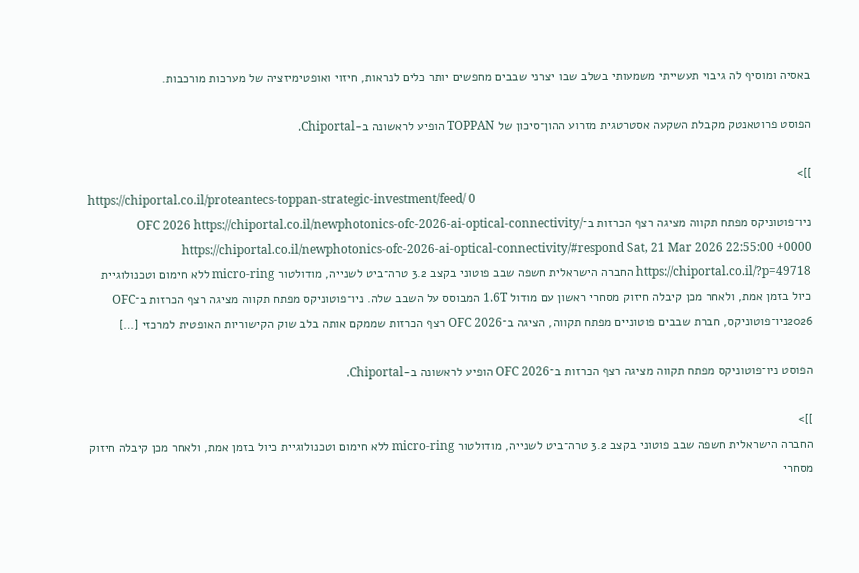באסיה ומוסיף לה גיבוי תעשייתי משמעותי בשלב שבו יצרני שבבים מחפשים יותר כלים לנראות, חיזוי ואופטימיזציה של מערכות מורכבות.

הפוסט פרוטאנטק מקבלת השקעה אסטרטגית מזרוע ההון־סיכון של TOPPAN הופיע לראשונה ב-Chiportal.

]]>
https://chiportal.co.il/proteantecs-toppan-strategic-investment/feed/ 0
ניו־פוטוניקס מפתח תקווה מציגה רצף הכרזות ב־OFC 2026 https://chiportal.co.il/newphotonics-ofc-2026-ai-optical-connectivity/ https://chiportal.co.il/newphotonics-ofc-2026-ai-optical-connectivity/#respond Sat, 21 Mar 2026 22:55:00 +0000 https://chiportal.co.il/?p=49718 החברה הישראלית חשפה שבב פוטוני בקצב 3.2 טרה־ביט לשנייה, מודולטור micro-ring ללא חימום וטכנולוגיית כיול בזמן אמת, ולאחר מכן קיבלה חיזוק מסחרי ראשון עם מודול 1.6T המבוסס על השבב שלה. ניו־פוטוניקס מפתח תקווה מציגה רצף הכרזות ב־OFC 2026ניו־פוטוניקס, חברת שבבים פוטוניים מפתח תקווה, הציגה ב־OFC 2026 רצף הכרזות שממקם אותה בלב שוק הקישוריות האופטית למרכזי […]

הפוסט ניו־פוטוניקס מפתח תקווה מציגה רצף הכרזות ב־OFC 2026 הופיע לראשונה ב-Chiportal.

]]>
החברה הישראלית חשפה שבב פוטוני בקצב 3.2 טרה־ביט לשנייה, מודולטור micro-ring ללא חימום וטכנולוגיית כיול בזמן אמת, ולאחר מכן קיבלה חיזוק מסחרי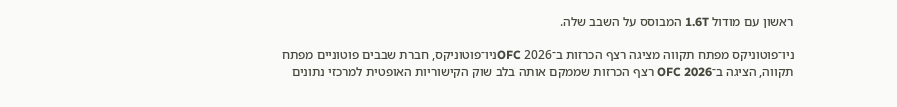ראשון עם מודול 1.6T המבוסס על השבב שלה.

ניו־פוטוניקס מפתח תקווה מציגה רצף הכרזות ב־OFC 2026ניו־פוטוניקס, חברת שבבים פוטוניים מפתח תקווה, הציגה ב־OFC 2026 רצף הכרזות שממקם אותה בלב שוק הקישוריות האופטית למרכזי נתונים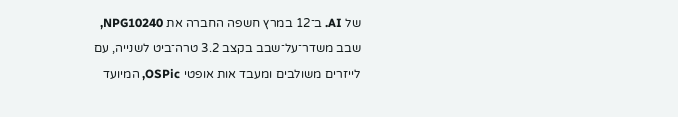של AI. ב־12 במרץ חשפה החברה את NPG10240, שבב משדר־על־שבב בקצב 3.2 טרה־ביט לשנייה, עם לייזרים משולבים ומעבד אות אופטי OSPic, המיועד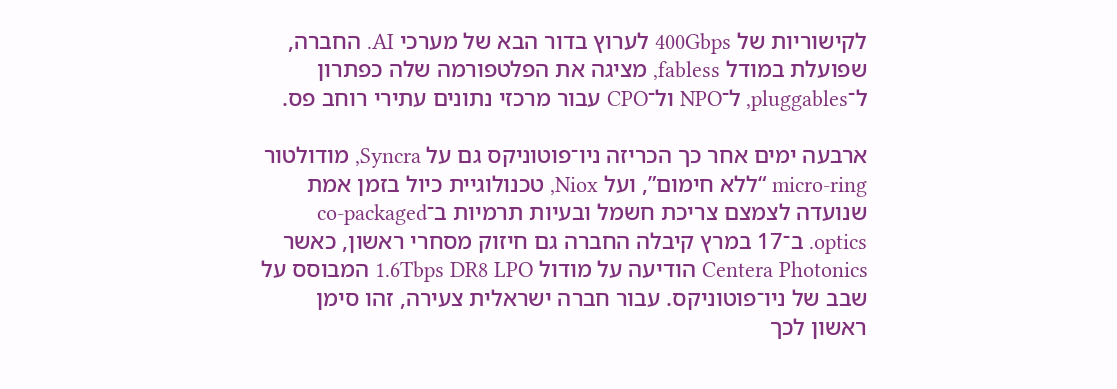לקישוריות של 400Gbps לערוץ בדור הבא של מערכי AI. החברה, שפועלת במודל fabless, מציגה את הפלטפורמה שלה כפתרון ל־pluggables, ל־NPO ול־CPO עבור מרכזי נתונים עתירי רוחב פס.

ארבעה ימים אחר כך הכריזה ניו־פוטוניקס גם על Syncra, מודולטור micro-ring “ללא חימום”, ועל Niox, טכנולוגיית כיול בזמן אמת שנועדה לצמצם צריכת חשמל ובעיות תרמיות ב־co-packaged optics. ב־17 במרץ קיבלה החברה גם חיזוק מסחרי ראשון, כאשר Centera Photonics הודיעה על מודול 1.6Tbps DR8 LPO המבוסס על שבב של ניו־פוטוניקס. עבור חברה ישראלית צעירה, זהו סימן ראשון לכך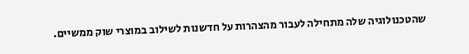שהטכנולוגיה שלה מתחילה לעבור מהצהרות על חדשנות לשילוב במוצרי שוק ממשיים.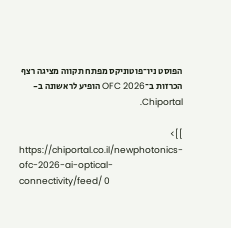הפוסט ניו־פוטוניקס מפתח תקווה מציגה רצף הכרזות ב־OFC 2026 הופיע לראשונה ב-Chiportal.

]]>
https://chiportal.co.il/newphotonics-ofc-2026-ai-optical-connectivity/feed/ 0